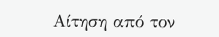Αίτηση από τον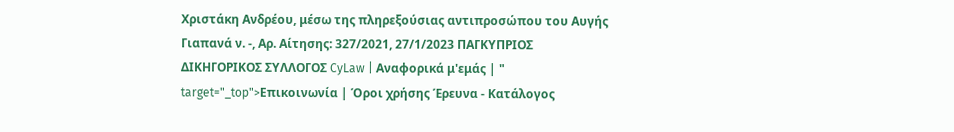Χριστάκη Ανδρέου, μέσω της πληρεξούσιας αντιπροσώπου του Αυγής Γιαπανά ν. -, Αρ. Αίτησης: 327/2021, 27/1/2023 ΠΑΓΚΥΠΡΙΟΣ ΔΙΚΗΓΟΡΙΚΟΣ ΣΥΛΛΟΓΟΣ CyLaw | Αναφορικά μ'εμάς | " target="_top">Επικοινωνία | Όροι χρήσης Έρευνα - Κατάλογος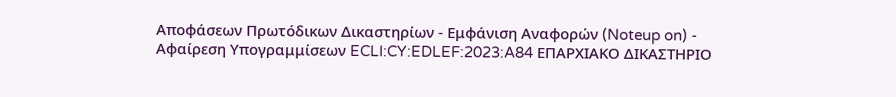Αποφάσεων Πρωτόδικων Δικαστηρίων - Εμφάνιση Αναφορών (Noteup on) - Αφαίρεση Υπογραμμίσεων ECLI:CY:EDLEF:2023:A84 ΕΠΑΡΧΙΑΚΟ ΔΙΚΑΣΤΗΡΙΟ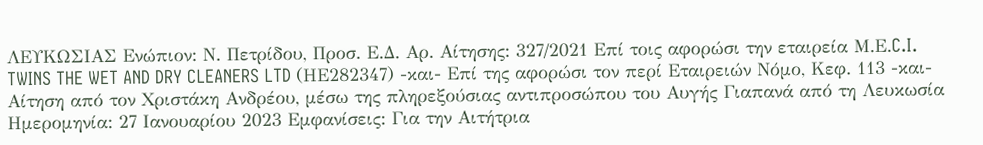ΛΕΥΚΩΣΙΑΣ Ενώπιον: Ν. Πετρίδου, Προσ. Ε.Δ. Αρ. Αίτησης: 327/2021 Επί τοις αφορώσι την εταιρεία Μ.Ε.C.I. TWINS THE WET AND DRY CLEANERS LTD (ΗΕ282347) -και- Επί της αφορώσι τον περί Εταιρειών Νόμο, Κεφ. 113 -και- Αίτηση από τον Χριστάκη Ανδρέου, μέσω της πληρεξούσιας αντιπροσώπου του Αυγής Γιαπανά από τη Λευκωσία Ημερομηνία: 27 Ιανουαρίου 2023 Εμφανίσεις: Για την Αιτήτρια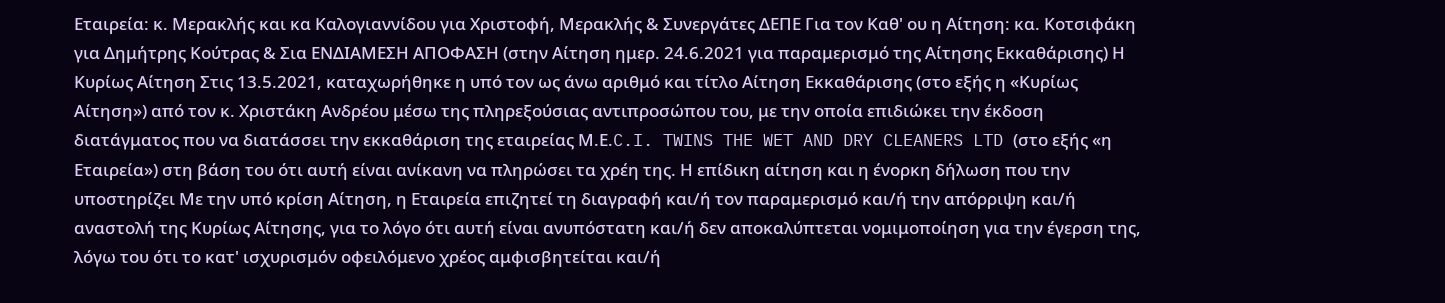Εταιρεία: κ. Μερακλής και κα Καλογιαννίδου για Χριστοφή, Μερακλής & Συνεργάτες ΔΕΠΕ Για τον Καθ' ου η Αίτηση: κα. Κοτσιφάκη για Δημήτρης Κούτρας & Σια ΕΝΔΙΑΜΕΣΗ ΑΠΟΦΑΣΗ (στην Αίτηση ημερ. 24.6.2021 για παραμερισμό της Αίτησης Εκκαθάρισης) Η Κυρίως Αίτηση Στις 13.5.2021, καταχωρήθηκε η υπό τον ως άνω αριθμό και τίτλο Αίτηση Εκκαθάρισης (στο εξής η «Κυρίως Αίτηση») από τον κ. Χριστάκη Ανδρέου μέσω της πληρεξούσιας αντιπροσώπου του, με την οποία επιδιώκει την έκδοση διατάγματος που να διατάσσει την εκκαθάριση της εταιρείας Μ.Ε.C.I. TWINS THE WET AND DRY CLEANERS LTD (στο εξής «η Εταιρεία») στη βάση του ότι αυτή είναι ανίκανη να πληρώσει τα χρέη της. Η επίδικη αίτηση και η ένορκη δήλωση που την υποστηρίζει Με την υπό κρίση Αίτηση, η Εταιρεία επιζητεί τη διαγραφή και/ή τον παραμερισμό και/ή την απόρριψη και/ή αναστολή της Κυρίως Αίτησης, για το λόγο ότι αυτή είναι ανυπόστατη και/ή δεν αποκαλύπτεται νομιμοποίηση για την έγερση της, λόγω του ότι το κατ' ισχυρισμόν οφειλόμενο χρέος αμφισβητείται και/ή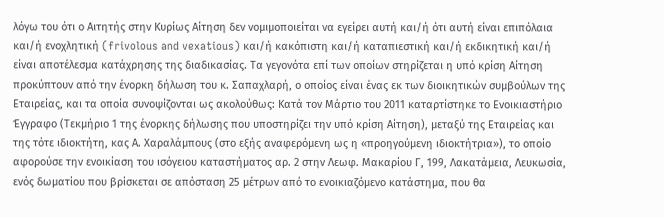λόγω του ότι ο Αιτητής στην Κυρίως Αίτηση δεν νομιμοποιείται να εγείρει αυτή και/ή ότι αυτή είναι επιπόλαια και/ή ενοχλητική (frivolous and vexatious) και/ή κακόπιστη και/ή καταπιεστική και/ή εκδικητική και/ή είναι αποτέλεσμα κατάχρησης της διαδικασίας. Τα γεγονότα επί των οποίων στηρίζεται η υπό κρίση Αίτηση προκύπτουν από την ένορκη δήλωση του κ. Σαπαχλαρή, ο οποίος είναι ένας εκ των διοικητικών συμβούλων της Εταιρείας, και τα οποία συνοψίζονται ως ακολούθως: Κατά τον Μάρτιο του 2011 καταρτίστηκε το Ενοικιαστήριο Έγγραφο (Τεκμήριο 1 της ένορκης δήλωσης που υποστηρίζει την υπό κρίση Αίτηση), μεταξύ της Εταιρείας και της τότε ιδιοκτήτη, κας Α. Χαραλάμπους (στο εξής αναφερόμενη ως η «προηγούμενη ιδιοκτήτρια»), το οποίο αφορούσε την ενοικίαση του ισόγειου καταστήματος αρ. 2 στην Λεωφ. Μακαρίου Γ, 199, Λακατάμεια, Λευκωσία, ενός δωματίου που βρίσκεται σε απόσταση 25 μέτρων από το ενοικιαζόμενο κατάστημα, που θα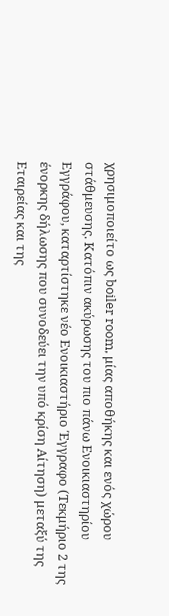χρησιμοποιείτo ως boiler room, μίας αποθήκης και ενός χώρου στάθμευσης. Κατόπιν ακύρωσης του πιο πάνω Ενοικιαστηρίου Εγγράφου, καταρτίστηκε νέο Ενοικιαστήριο Έγγραφο (Τεκμήριο 2 της ένορκης δήλωσης που συνοδεύει την υπό κρίση Αίτηση) μεταξύ της Εταιρείας και της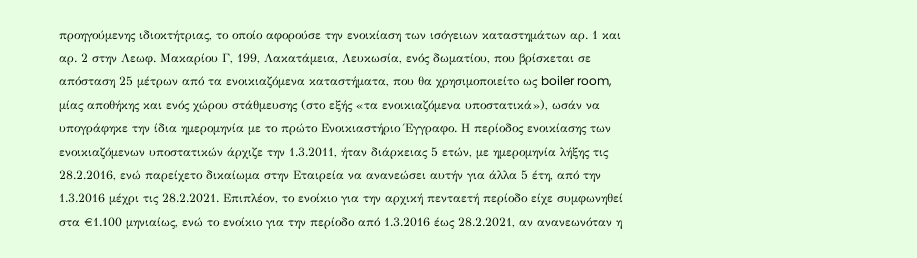προηγούμενης ιδιοκτήτριας, το οποίο αφορούσε την ενοικίαση των ισόγειων καταστημάτων αρ. 1 και αρ. 2 στην Λεωφ. Μακαρίου Γ, 199, Λακατάμεια, Λευκωσία, ενός δωματίου, που βρίσκεται σε απόσταση 25 μέτρων από τα ενοικιαζόμενα καταστήματα, που θα χρησιμοποιείτo ως boiler room, μίας αποθήκης και ενός χώρου στάθμευσης (στο εξής «τα ενοικιαζόμενα υποστατικά»), ωσάν να υπογράφηκε την ίδια ημερομηνία με το πρώτο Ενοικιαστήριο Έγγραφο. Η περίοδος ενοικίασης των ενοικιαζόμενων υποστατικών άρχιζε την 1.3.2011, ήταν διάρκειας 5 ετών, με ημερομηνία λήξης τις 28.2.2016, ενώ παρείχετο δικαίωμα στην Εταιρεία να ανανεώσει αυτήν για άλλα 5 έτη, από την 1.3.2016 μέχρι τις 28.2.2021. Επιπλέον, το ενοίκιο για την αρχική πενταετή περίοδο είχε συμφωνηθεί στα €1.100 μηνιαίως, ενώ το ενοίκιο για την περίοδο από 1.3.2016 έως 28.2.2021, αν ανανεωνόταν η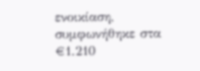ενοικίαση, συμφωνήθηκε στα €1.210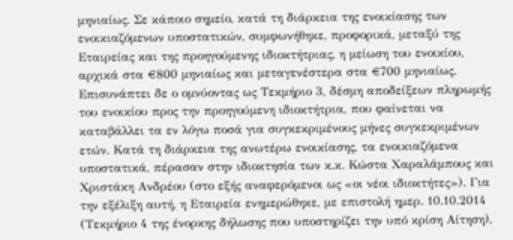μηνιαίως. Σε κάποιο σημείο, κατά τη διάρκεια της ενοικίασης των ενοικιαζόμενων υποστατικών, συμφωνήθηκε, προφορικά, μεταξύ της Εταιρείας και της προηγούμενης ιδιοκτήτριας, η μείωση του ενοικίου, αρχικά στα €800 μηνιαίως και μεταγενέστερα στα €700 μηνιαίως. Επισυνάπτει δε ο ομνύοντας ως Τεκμήριο 3, δέσμη αποδείξεων πληρωμής του ενοικίου προς την προηγούμενη ιδιοκτήτρια, που φαίνεται να καταβάλλει τα εν λόγω ποσά για συγκεκριμένους μήνες συγκεκριμένων ετών. Κατά τη διάρκεια της ανωτέρω ενοικίασης, τα ενοικιαζόμενα υποστατικά, πέρασαν στην ιδιοκτησία των κ.κ. Κώστα Χαραλάμπους και Χριστάκη Ανδρέου (στο εξής αναφερόμενοι ως «οι νέοι ιδιοκτήτες»). Για την εξέλιξη αυτή, η Εταιρεία ενημερώθηκε, με επιστολή ημερ. 10.10.2014 (Τεκμήριο 4 της ένορκης δήλωσης που υποστηρίζει την υπό κρίση Αίτηση),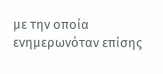με την οποία ενημερωνόταν επίσης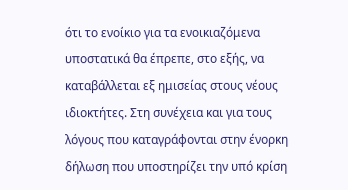ότι το ενοίκιο για τα ενοικιαζόμενα υποστατικά θα έπρεπε, στο εξής, να καταβάλλεται εξ ημισείας στους νέους ιδιοκτήτες. Στη συνέχεια και για τους λόγους που καταγράφονται στην ένορκη δήλωση που υποστηρίζει την υπό κρίση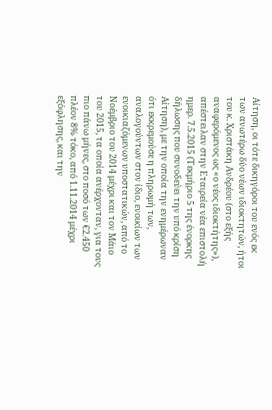Αίτηση, οι τότε δικηγόροι του ενός εκ των ανωτέρω δύο νέων ιδιοκτητών, ήτοι του κ. Χριστάκη Ανδρέου (στο εξής αναφερόμενος ως «ο νέος ιδιοκτήτης»), απέστειλαν στην Εταιρεία νέα επιστολή ημερ. 7.5.2015 (Τεκμήριο 5 της ένορκης δήλωσης που συνοδεύει την υπό κρίση Αίτηση), με την οποία την ενημέρωναν ότι εκκρεμούσε η πληρωμή των, αναλογούντων στον ίδιο, ενοικίων των ενοικιαζόμενων υποστατικών, από το Νοέμβριο του 2014 μέχρι και τον Μάιο του 2015, τα οποία ανέρχονταν, για τους πιο πάνω μήνες, στο ποσό των €2.450 πλέον 8% τόκο, από 1.11.2014 μέχρι εξόφλησης, και την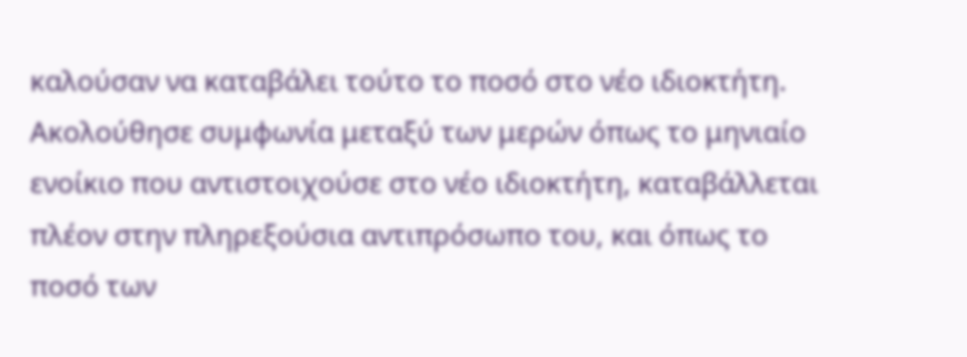καλούσαν να καταβάλει τούτο το ποσό στο νέο ιδιοκτήτη. Ακολούθησε συμφωνία μεταξύ των μερών όπως το μηνιαίο ενοίκιο που αντιστοιχούσε στο νέο ιδιοκτήτη, καταβάλλεται πλέον στην πληρεξούσια αντιπρόσωπο του, και όπως το ποσό των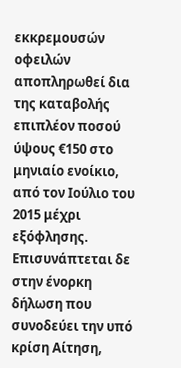εκκρεμουσών οφειλών αποπληρωθεί δια της καταβολής επιπλέον ποσού ύψους €150 στο μηνιαίο ενοίκιο, από τον Ιούλιο του 2015 μέχρι εξόφλησης. Επισυνάπτεται δε στην ένορκη δήλωση που συνοδεύει την υπό κρίση Αίτηση,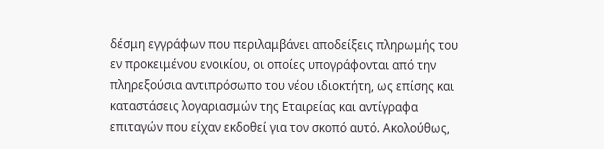δέσμη εγγράφων που περιλαμβάνει αποδείξεις πληρωμής του εν προκειμένου ενοικίου, οι οποίες υπογράφονται από την πληρεξούσια αντιπρόσωπο του νέου ιδιοκτήτη, ως επίσης και καταστάσεις λογαριασμών της Εταιρείας και αντίγραφα επιταγών που είχαν εκδοθεί για τον σκοπό αυτό. Ακολούθως,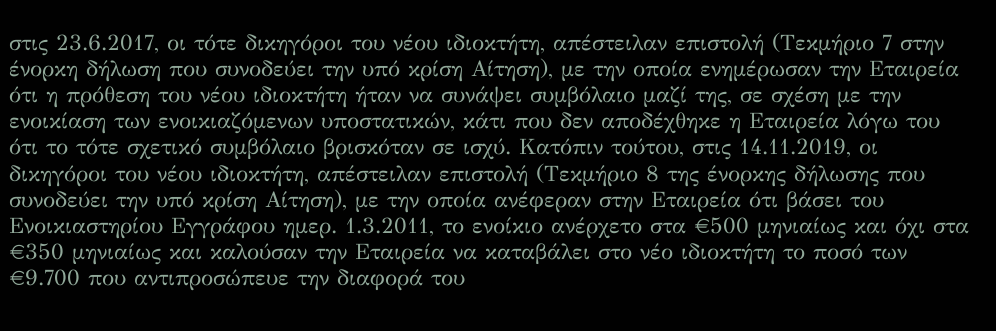στις 23.6.2017, οι τότε δικηγόροι του νέου ιδιοκτήτη, απέστειλαν επιστολή (Τεκμήριο 7 στην ένορκη δήλωση που συνοδεύει την υπό κρίση Αίτηση), με την οποία ενημέρωσαν την Εταιρεία ότι η πρόθεση του νέου ιδιοκτήτη ήταν να συνάψει συμβόλαιο μαζί της, σε σχέση με την ενοικίαση των ενοικιαζόμενων υποστατικών, κάτι που δεν αποδέχθηκε η Εταιρεία λόγω του ότι το τότε σχετικό συμβόλαιο βρισκόταν σε ισχύ. Κατόπιν τούτου, στις 14.11.2019, οι δικηγόροι του νέου ιδιοκτήτη, απέστειλαν επιστολή (Τεκμήριο 8 της ένορκης δήλωσης που συνοδεύει την υπό κρίση Αίτηση), με την οποία ανέφεραν στην Εταιρεία ότι βάσει του Ενοικιαστηρίου Εγγράφου ημερ. 1.3.2011, το ενοίκιο ανέρχετο στα €500 μηνιαίως και όχι στα €350 μηνιαίως και καλούσαν την Εταιρεία να καταβάλει στο νέο ιδιοκτήτη το ποσό των €9.700 που αντιπροσώπευε την διαφορά του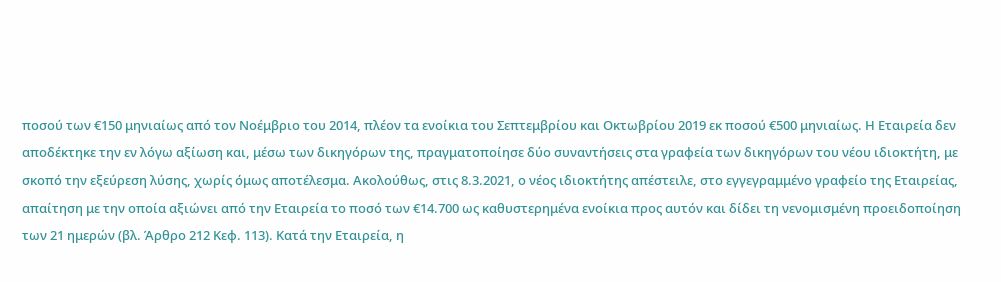ποσού των €150 μηνιαίως από τον Νοέμβριο του 2014, πλέον τα ενοίκια του Σεπτεμβρίου και Οκτωβρίου 2019 εκ ποσού €500 μηνιαίως. Η Εταιρεία δεν αποδέκτηκε την εν λόγω αξίωση και, μέσω των δικηγόρων της, πραγματοποίησε δύο συναντήσεις στα γραφεία των δικηγόρων του νέου ιδιοκτήτη, με σκοπό την εξεύρεση λύσης, χωρίς όμως αποτέλεσμα. Ακολούθως, στις 8.3.2021, ο νέος ιδιοκτήτης απέστειλε, στο εγγεγραμμένο γραφείο της Εταιρείας, απαίτηση με την οποία αξιώνει από την Εταιρεία το ποσό των €14.700 ως καθυστερημένα ενοίκια προς αυτόν και δίδει τη νενομισμένη προειδοποίηση των 21 ημερών (βλ. Άρθρο 212 Κεφ. 113). Κατά την Εταιρεία, η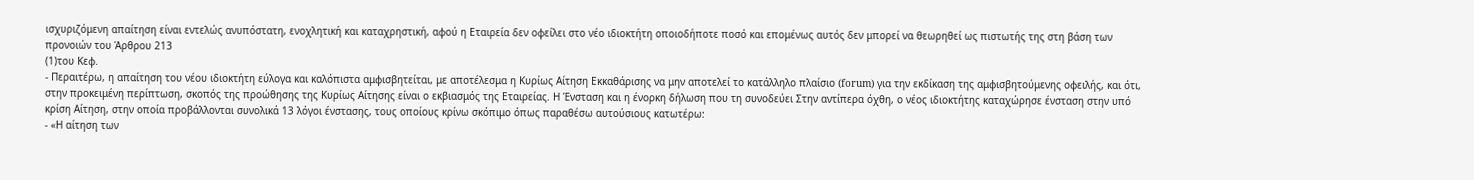ισχυριζόμενη απαίτηση είναι εντελώς ανυπόστατη, ενοχλητική και καταχρηστική, αφού η Εταιρεία δεν οφείλει στο νέο ιδιοκτήτη οποιοδήποτε ποσό και επομένως αυτός δεν μπορεί να θεωρηθεί ως πιστωτής της στη βάση των προνοιών του Άρθρου 213
(1)του Κεφ.
- Περαιτέρω, η απαίτηση του νέου ιδιοκτήτη εύλογα και καλόπιστα αμφισβητείται, με αποτέλεσμα η Κυρίως Αίτηση Εκκαθάρισης να μην αποτελεί το κατάλληλο πλαίσιο (forum) για την εκδίκαση της αμφισβητούμενης οφειλής, και ότι, στην προκειμένη περίπτωση, σκοπός της προώθησης της Κυρίως Αίτησης είναι ο εκβιασμός της Εταιρείας. Η Ένσταση και η ένορκη δήλωση που τη συνοδεύει Στην αντίπερα όχθη, ο νέος ιδιοκτήτης καταχώρησε ένσταση στην υπό κρίση Αίτηση, στην οποία προβάλλονται συνολικά 13 λόγοι ένστασης, τους οποίους κρίνω σκόπιμο όπως παραθέσω αυτούσιους κατωτέρω:
- «Η αίτηση των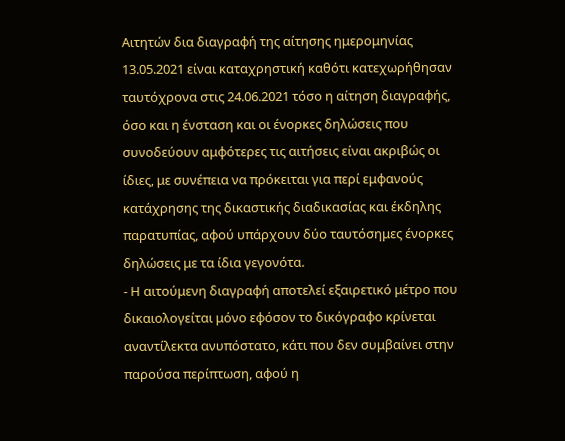Αιτητών δια διαγραφή της αίτησης ημερομηνίας 13.05.2021 είναι καταχρηστική καθότι κατεχωρήθησαν ταυτόχρονα στις 24.06.2021 τόσο η αίτηση διαγραφής, όσο και η ένσταση και οι ένορκες δηλώσεις που συνοδεύουν αμφότερες τις αιτήσεις είναι ακριβώς οι ίδιες, με συνέπεια να πρόκειται για περί εμφανούς κατάχρησης της δικαστικής διαδικασίας και έκδηλης παρατυπίας, αφού υπάρχουν δύο ταυτόσημες ένορκες δηλώσεις με τα ίδια γεγονότα.
- Η αιτούμενη διαγραφή αποτελεί εξαιρετικό μέτρο που δικαιολογείται μόνο εφόσον το δικόγραφο κρίνεται αναντίλεκτα ανυπόστατο, κάτι που δεν συμβαίνει στην παρούσα περίπτωση, αφού η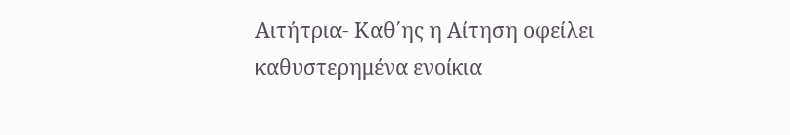Αιτήτρια‑ Καθ΄ης η Αίτηση οφείλει καθυστερημένα ενοίκια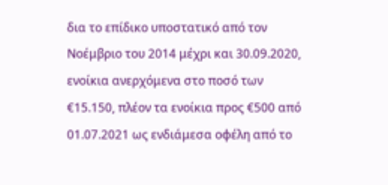δια το επίδικο υποστατικό από τον Νοέμβριο του 2014 μέχρι και 30.09.2020, ενοίκια ανερχόμενα στο ποσό των €15.150, πλέον τα ενοίκια προς €500 από 01.07.2021 ως ενδιάμεσα οφέλη από το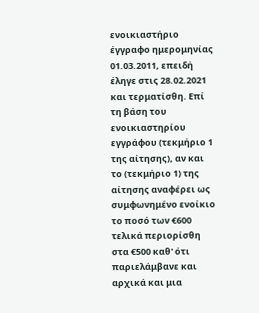ενοικιαστήριο έγγραφο ημερομηνίας 01.03.2011, επειδή έληγε στις 28.02.2021 και τερματίσθη. Επί τη βάση του ενοικιαστηρίου εγγράφου (τεκμήριο 1 της αίτησης), αν και το (τεκμήριο 1) της αίτησης αναφέρει ως συμφωνημένο ενοίκιο το ποσό των €600 τελικά περιορίσθη στα €500 καθ' ότι παριελάμβανε και αρχικά και μια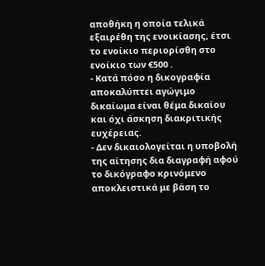αποθήκη η οποία τελικά εξαιρέθη της ενοικίασης, έτσι το ενοίκιο περιορίσθη στο ενοίκιο των €500 .
- Κατά πόσο η δικογραφία αποκαλύπτει αγώγιμο δικαίωμα είναι θέμα δικαίου και όχι άσκηση διακριτικής ευχέρειας.
- Δεν δικαιολογείται η υποβολή της αίτησης δια διαγραφή αφού το δικόγραφο κρινόμενο αποκλειστικά με βάση το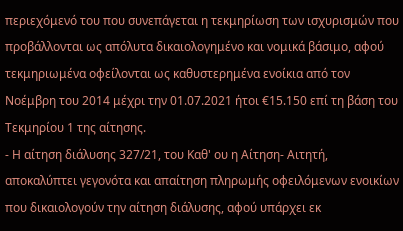περιεχόμενό του που συνεπάγεται η τεκμηρίωση των ισχυρισμών που προβάλλονται ως απόλυτα δικαιολογημένο και νομικά βάσιμο, αφού τεκμηριωμένα οφείλονται ως καθυστερημένα ενοίκια από τον Νοέμβρη του 2014 μέχρι την 01.07.2021 ήτοι €15.150 επί τη βάση του Τεκμηρίου 1 της αίτησης.
- Η αίτηση διάλυσης 327/21, του Καθ' ου η Αίτηση‑ Αιτητή, αποκαλύπτει γεγονότα και απαίτηση πληρωμής οφειλόμενων ενοικίων που δικαιολογούν την αίτηση διάλυσης, αφού υπάρχει εκ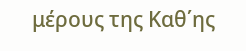μέρους της Καθ΄ης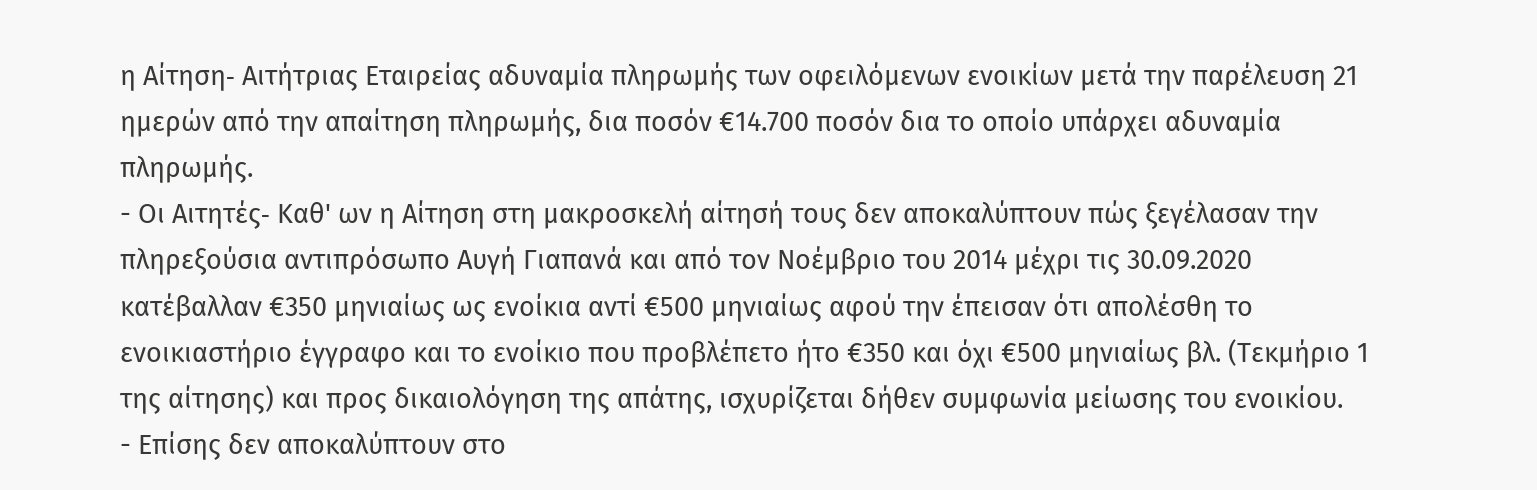η Αίτηση‑ Αιτήτριας Εταιρείας αδυναμία πληρωμής των οφειλόμενων ενοικίων μετά την παρέλευση 21 ημερών από την απαίτηση πληρωμής, δια ποσόν €14.700 ποσόν δια το οποίο υπάρχει αδυναμία πληρωμής.
- Οι Αιτητές‑ Καθ' ων η Αίτηση στη μακροσκελή αίτησή τους δεν αποκαλύπτουν πώς ξεγέλασαν την πληρεξούσια αντιπρόσωπο Αυγή Γιαπανά και από τον Νοέμβριο του 2014 μέχρι τις 30.09.2020 κατέβαλλαν €350 μηνιαίως ως ενοίκια αντί €500 μηνιαίως αφού την έπεισαν ότι απολέσθη το ενοικιαστήριο έγγραφο και το ενοίκιο που προβλέπετο ήτο €350 και όχι €500 μηνιαίως βλ. (Τεκμήριο 1 της αίτησης) και προς δικαιολόγηση της απάτης, ισχυρίζεται δήθεν συμφωνία μείωσης του ενοικίου.
- Επίσης δεν αποκαλύπτουν στο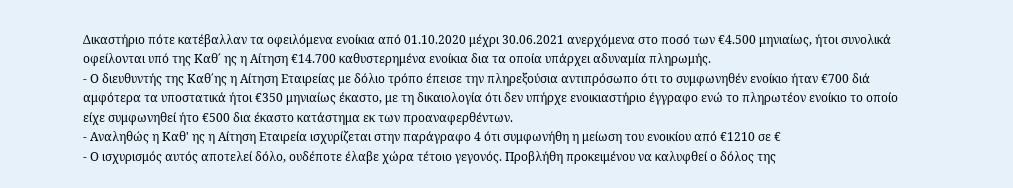Δικαστήριο πότε κατέβαλλαν τα οφειλόμενα ενοίκια από 01.10.2020 μέχρι 30.06.2021 ανερχόμενα στο ποσό των €4.500 μηνιαίως, ήτοι συνολικά οφείλονται υπό της Καθ΄ ης η Αίτηση €14.700 καθυστερημένα ενοίκια δια τα οποία υπάρχει αδυναμία πληρωμής.
- Ο διευθυντής της Καθ΄ης η Αίτηση Εταιρείας με δόλιο τρόπο έπεισε την πληρεξούσια αντιπρόσωπο ότι το συμφωνηθέν ενοίκιο ήταν €700 διά αμφότερα τα υποστατικά ήτοι €350 μηνιαίως έκαστο, με τη δικαιολογία ότι δεν υπήρχε ενοικιαστήριο έγγραφο ενώ το πληρωτέον ενοίκιο το οποίο είχε συμφωνηθεί ήτο €500 δια έκαστο κατάστημα εκ των προαναφερθέντων.
- Αναληθώς η Καθ' ης η Αίτηση Εταιρεία ισχυρίζεται στην παράγραφο 4 ότι συμφωνήθη η μείωση του ενοικίου από €1210 σε €
- Ο ισχυρισμός αυτός αποτελεί δόλο, ουδέποτε έλαβε χώρα τέτοιο γεγονός. Προβλήθη προκειμένου να καλυφθεί ο δόλος της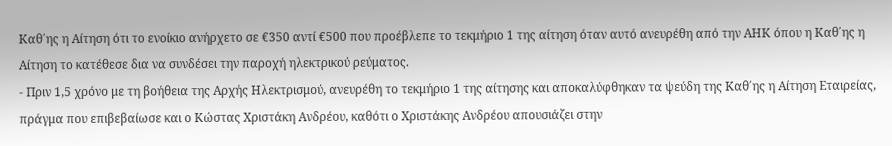Καθ΄ης η Αίτηση ότι το ενοίκιο ανήρχετο σε €350 αντί €500 που προέβλεπε το τεκμήριο 1 της αίτηση όταν αυτό ανευρέθη από την ΑΗΚ όπου η Καθ΄ης η Αίτηση το κατέθεσε δια να συνδέσει την παροχή ηλεκτρικού ρεύματος.
- Πριν 1,5 χρόνο με τη βοήθεια της Αρχής Ηλεκτρισμού, ανευρέθη το τεκμήριο 1 της αίτησης και αποκαλύφθηκαν τα ψεύδη της Καθ΄ης η Αίτηση Εταιρείας, πράγμα που επιβεβαίωσε και ο Κώστας Χριστάκη Ανδρέου, καθότι ο Χριστάκης Ανδρέου απουσιάζει στην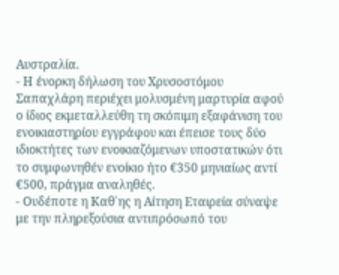Αυστραλία.
- Η ένορκη δήλωση του Χρυσοστόμου Σαπαχλάρη περιέχει μολυσμένη μαρτυρία αφού ο ίδιος εκμεταλλεύθη τη σκόπιμη εξαφάνιση του ενοικιαστηρίου εγγράφου και έπεισε τους δύο ιδιοκτήτες των ενοικιαζόμενων υποστατικών ότι το συμφωνηθέν ενοίκιο ήτο €350 μηνιαίως αντί €500, πράγμα αναληθές.
- Ουδέποτε η Καθ΄ης η Αίτηση Εταιρεία σύναψε με την πληρεξούσια αντιπρόσωπό του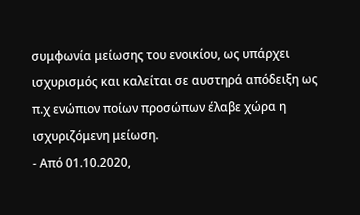συμφωνία μείωσης του ενοικίου, ως υπάρχει ισχυρισμός και καλείται σε αυστηρά απόδειξη ως π.χ ενώπιον ποίων προσώπων έλαβε χώρα η ισχυριζόμενη μείωση.
- Από 01.10.2020,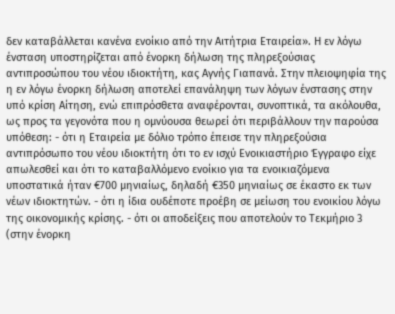δεν καταβάλλεται κανένα ενοίκιο από την Αιτήτρια Εταιρεία». Η εν λόγω ένσταση υποστηρίζεται από ένορκη δήλωση της πληρεξούσιας αντιπροσώπου του νέου ιδιοκτήτη, κας Αγνής Γιαπανά. Στην πλειοψηφία της η εν λόγω ένορκη δήλωση αποτελεί επανάληψη των λόγων ένστασης στην υπό κρίση Αίτηση, ενώ επιπρόσθετα αναφέρονται, συνοπτικά, τα ακόλουθα, ως προς τα γεγονότα που η ομνύουσα θεωρεί ότι περιβάλλουν την παρούσα υπόθεση: - ότι η Εταιρεία με δόλιο τρόπο έπεισε την πληρεξούσια αντιπρόσωπο του νέου ιδιοκτήτη ότι το εν ισχύ Ενοικιαστήριο Έγγραφο είχε απωλεσθεί και ότι το καταβαλλόμενο ενοίκιο για τα ενοικιαζόμενα υποστατικά ήταν €700 μηνιαίως, δηλαδή €350 μηνιαίως σε έκαστο εκ των νέων ιδιοκτητών. - ότι η ίδια ουδέποτε προέβη σε μείωση του ενοικίου λόγω της οικονομικής κρίσης. - ότι οι αποδείξεις που αποτελούν το Τεκμήριο 3 (στην ένορκη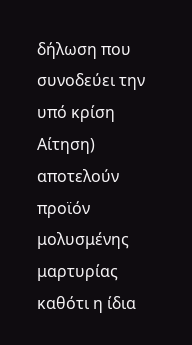δήλωση που συνοδεύει την υπό κρίση Αίτηση) αποτελούν προϊόν μολυσμένης μαρτυρίας καθότι η ίδια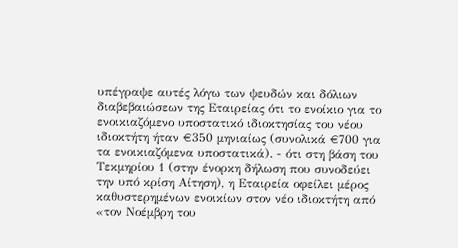υπέγραψε αυτές λόγω των ψευδών και δόλιων διαβεβαιώσεων της Εταιρείας ότι το ενοίκιο για το ενοικιαζόμενο υποστατικό ιδιοκτησίας του νέου ιδιοκτήτη ήταν €350 μηνιαίως (συνολικά €700 για τα ενοικιαζόμενα υποστατικά). - ότι στη βάση του Τεκμηρίου 1 (στην ένορκη δήλωση που συνοδεύει την υπό κρίση Αίτηση), η Εταιρεία οφείλει μέρος καθυστερημένων ενοικίων στον νέο ιδιοκτήτη από «τον Νοέμβρη του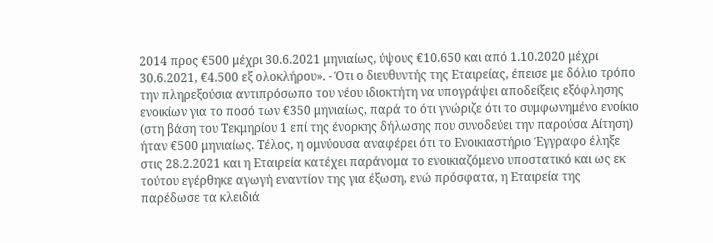2014 προς €500 μέχρι 30.6.2021 μηνιαίως, ύψους €10.650 και από 1.10.2020 μέχρι 30.6.2021, €4.500 εξ ολοκλήρου». - Ότι ο διευθυντής της Εταιρείας, έπεισε με δόλιο τρόπο την πληρεξούσια αντιπρόσωπο του νέου ιδιοκτήτη να υπογράψει αποδείξεις εξόφλησης ενοικίων για το ποσό των €350 μηνιαίως, παρά το ότι γνώριζε ότι το συμφωνημένο ενοίκιο (στη βάση του Τεκμηρίου 1 επί της ένορκης δήλωσης που συνοδεύει την παρούσα Αίτηση) ήταν €500 μηνιαίως. Τέλος, η ομνύουσα αναφέρει ότι το Ενοικιαστήριο Έγγραφο έληξε στις 28.2.2021 και η Εταιρεία κατέχει παράνομα το ενοικιαζόμενο υποστατικό και ως εκ τούτου εγέρθηκε αγωγή εναντίον της για έξωση, ενώ πρόσφατα, η Εταιρεία της παρέδωσε τα κλειδιά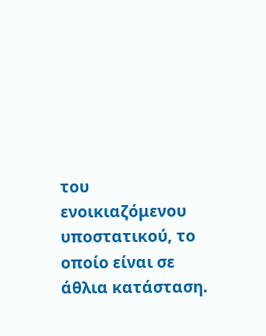του ενοικιαζόμενου υποστατικού, το οποίο είναι σε άθλια κατάσταση.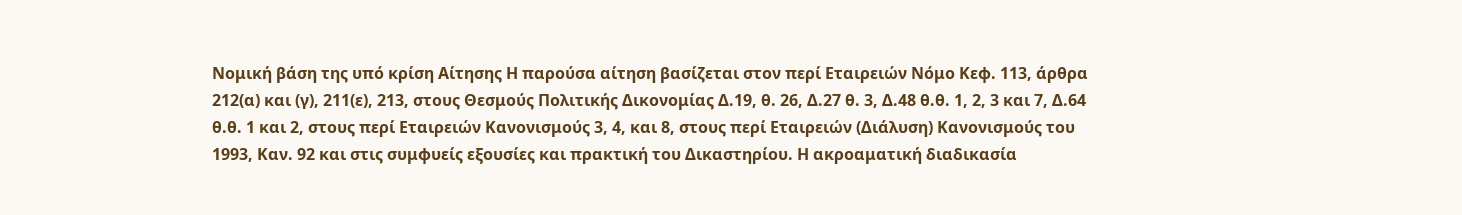Νομική βάση της υπό κρίση Αίτησης Η παρούσα αίτηση βασίζεται στον περί Εταιρειών Νόμο Κεφ. 113, άρθρα 212(α) και (γ), 211(ε), 213, στους Θεσμούς Πολιτικής Δικονομίας Δ.19, θ. 26, Δ.27 θ. 3, Δ.48 θ.θ. 1, 2, 3 και 7, Δ.64 θ.θ. 1 και 2, στους περί Εταιρειών Κανονισμούς 3, 4, και 8, στους περί Εταιρειών (Διάλυση) Κανονισμούς του 1993, Καν. 92 και στις συμφυείς εξουσίες και πρακτική του Δικαστηρίου. Η ακροαματική διαδικασία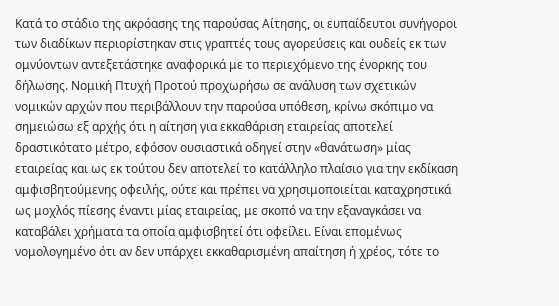Κατά το στάδιο της ακρόασης της παρούσας Αίτησης, οι ευπαίδευτοι συνήγοροι των διαδίκων περιορίστηκαν στις γραπτές τους αγορεύσεις και ουδείς εκ των ομνύοντων αντεξετάστηκε αναφορικά με το περιεχόμενο της ένορκης του δήλωσης. Νομική Πτυχή Προτού προχωρήσω σε ανάλυση των σχετικών νομικών αρχών που περιβάλλουν την παρούσα υπόθεση, κρίνω σκόπιμο να σημειώσω εξ αρχής ότι η αίτηση για εκκαθάριση εταιρείας αποτελεί δραστικότατο μέτρο, εφόσον ουσιαστικά οδηγεί στην «θανάτωση» μίας εταιρείας και ως εκ τούτου δεν αποτελεί το κατάλληλο πλαίσιο για την εκδίκαση αμφισβητούμενης οφειλής, ούτε και πρέπει να χρησιμοποιείται καταχρηστικά ως μοχλός πίεσης έναντι μίας εταιρείας, με σκοπό να την εξαναγκάσει να καταβάλει χρήματα τα οποία αμφισβητεί ότι οφείλει. Είναι επομένως νομολογημένο ότι αν δεν υπάρχει εκκαθαρισμένη απαίτηση ή χρέος, τότε το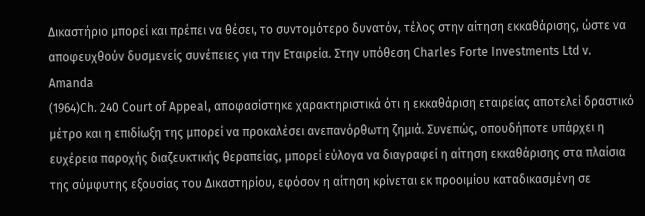Δικαστήριο μπορεί και πρέπει να θέσει, το συντομότερο δυνατόν, τέλος στην αίτηση εκκαθάρισης, ώστε να αποφευχθούν δυσμενείς συνέπειες για την Εταιρεία. Στην υπόθεση Charles Forte Investments Ltd v. Amanda
(1964)Ch. 240 Court of Appeal, αποφασίστηκε χαρακτηριστικά ότι η εκκαθάριση εταιρείας αποτελεί δραστικό μέτρο και η επιδίωξη της μπορεί να προκαλέσει ανεπανόρθωτη ζημιά. Συνεπώς, οπουδήποτε υπάρχει η ευχέρεια παροχής διαζευκτικής θεραπείας, μπορεί εύλογα να διαγραφεί η αίτηση εκκαθάρισης στα πλαίσια της σύμφυτης εξουσίας του Δικαστηρίου, εφόσον η αίτηση κρίνεται εκ προοιμίου καταδικασμένη σε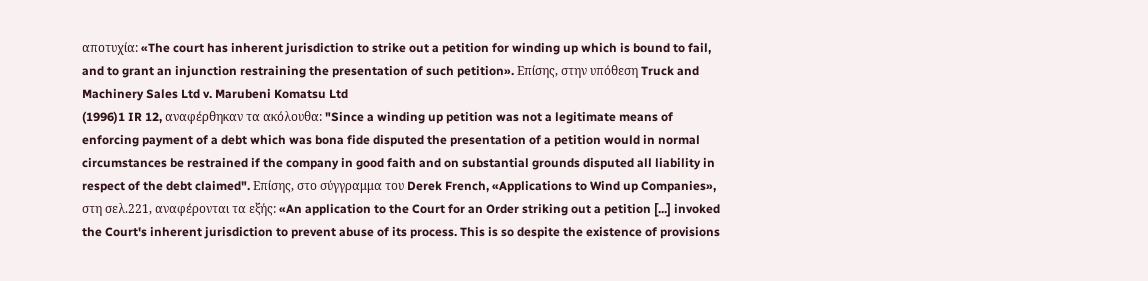αποτυχία: «The court has inherent jurisdiction to strike out a petition for winding up which is bound to fail, and to grant an injunction restraining the presentation of such petition». Επίσης, στην υπόθεση Truck and Machinery Sales Ltd v. Marubeni Komatsu Ltd
(1996)1 IR 12, αναφέρθηκαν τα ακόλουθα: "Since a winding up petition was not a legitimate means of enforcing payment of a debt which was bona fide disputed the presentation of a petition would in normal circumstances be restrained if the company in good faith and on substantial grounds disputed all liability in respect of the debt claimed". Επίσης, στο σύγγραμμα του Derek French, «Applications to Wind up Companies», στη σελ.221, αναφέρονται τα εξής: «An application to the Court for an Order striking out a petition [...] invoked the Court's inherent jurisdiction to prevent abuse of its process. This is so despite the existence of provisions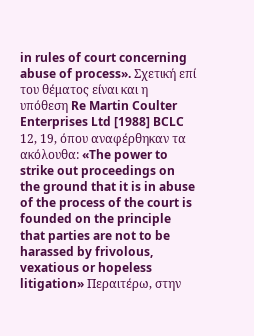in rules of court concerning abuse of process». Σχετική επί του θέματος είναι και η υπόθεση Re Martin Coulter Enterprises Ltd [1988] BCLC 12, 19, όπου αναφέρθηκαν τα ακόλουθα: «The power to strike out proceedings on the ground that it is in abuse of the process of the court is founded on the principle that parties are not to be harassed by frivolous, vexatious or hopeless litigation» Περαιτέρω, στην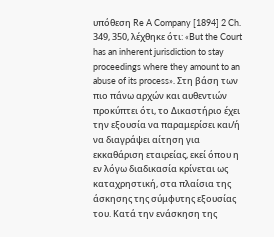υπόθεση Re A Company [1894] 2 Ch. 349, 350, λέχθηκε ότι: «But the Court has an inherent jurisdiction to stay proceedings where they amount to an abuse of its process». Στη βάση των πιο πάνω αρχών και αυθεντιών προκύπτει ότι, το Δικαστήριο έχει την εξουσία να παραμερίσει και/ή να διαγράψει αίτηση για εκκαθάριση εταιρείας, εκεί όπου η εν λόγω διαδικασία κρίνεται ως καταχρηστική, στα πλαίσια της άσκησης της σύμφυτης εξουσίας του. Κατά την ενάσκηση της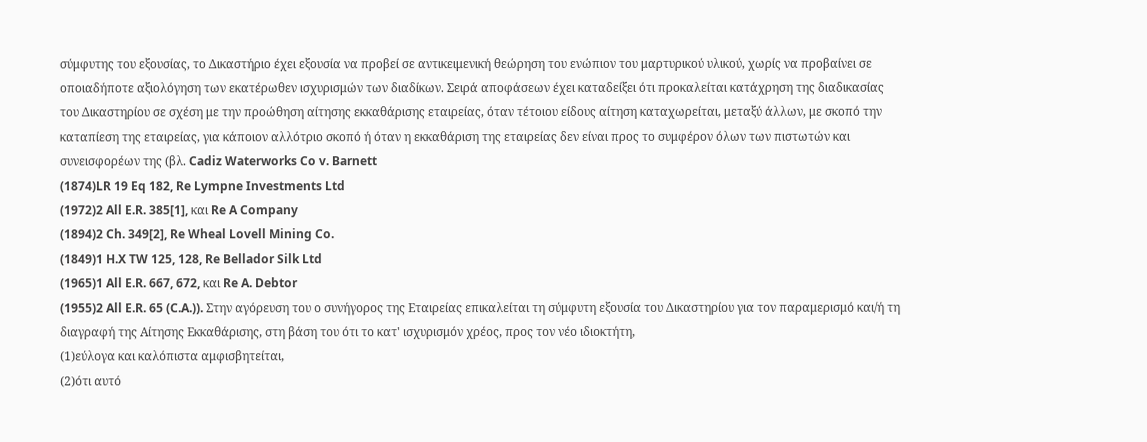σύμφυτης του εξουσίας, το Δικαστήριο έχει εξουσία να προβεί σε αντικειμενική θεώρηση του ενώπιον του μαρτυρικού υλικού, χωρίς να προβαίνει σε οποιαδήποτε αξιολόγηση των εκατέρωθεν ισχυρισμών των διαδίκων. Σειρά αποφάσεων έχει καταδείξει ότι προκαλείται κατάχρηση της διαδικασίας του Δικαστηρίου σε σχέση με την προώθηση αίτησης εκκαθάρισης εταιρείας, όταν τέτοιου είδους αίτηση καταχωρείται, μεταξύ άλλων, με σκοπό την καταπίεση της εταιρείας, για κάποιον αλλότριο σκοπό ή όταν η εκκαθάριση της εταιρείας δεν είναι προς το συμφέρον όλων των πιστωτών και συνεισφορέων της (βλ. Cadiz Waterworks Co v. Barnett
(1874)LR 19 Eq 182, Re Lympne Investments Ltd
(1972)2 All E.R. 385[1], και Re A Company
(1894)2 Ch. 349[2], Re Wheal Lovell Mining Co.
(1849)1 H.X TW 125, 128, Re Bellador Silk Ltd
(1965)1 All E.R. 667, 672, και Re A. Debtor
(1955)2 All E.R. 65 (C.A.)). Στην αγόρευση του ο συνήγορος της Εταιρείας επικαλείται τη σύμφυτη εξουσία του Δικαστηρίου για τον παραμερισμό και/ή τη διαγραφή της Αίτησης Εκκαθάρισης, στη βάση του ότι το κατ' ισχυρισμόν χρέος, προς τον νέο ιδιοκτήτη,
(1)εύλογα και καλόπιστα αμφισβητείται,
(2)ότι αυτό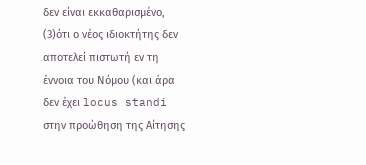δεν είναι εκκαθαρισμένο,
(3)ότι ο νέος ιδιοκτήτης δεν αποτελεί πιστωτή εν τη έννοια του Νόμου (και άρα δεν έχει locus standi στην προώθηση της Αίτησης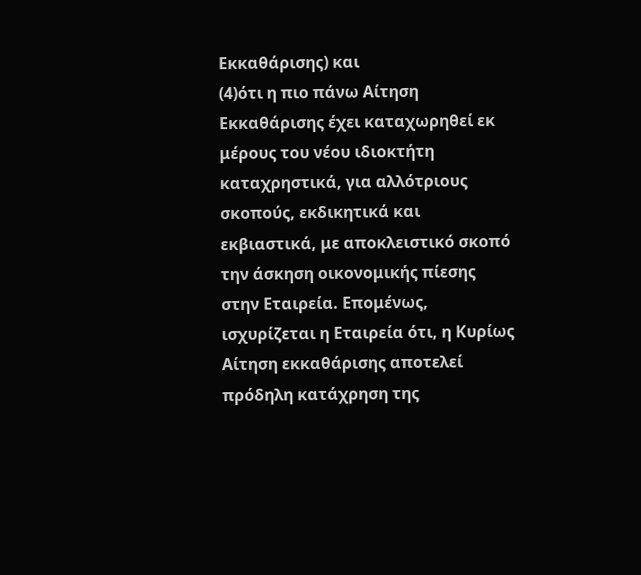Εκκαθάρισης) και
(4)ότι η πιο πάνω Αίτηση Εκκαθάρισης έχει καταχωρηθεί εκ μέρους του νέου ιδιοκτήτη καταχρηστικά, για αλλότριους σκοπούς, εκδικητικά και εκβιαστικά, με αποκλειστικό σκοπό την άσκηση οικονομικής πίεσης στην Εταιρεία. Επομένως, ισχυρίζεται η Εταιρεία ότι, η Κυρίως Αίτηση εκκαθάρισης αποτελεί πρόδηλη κατάχρηση της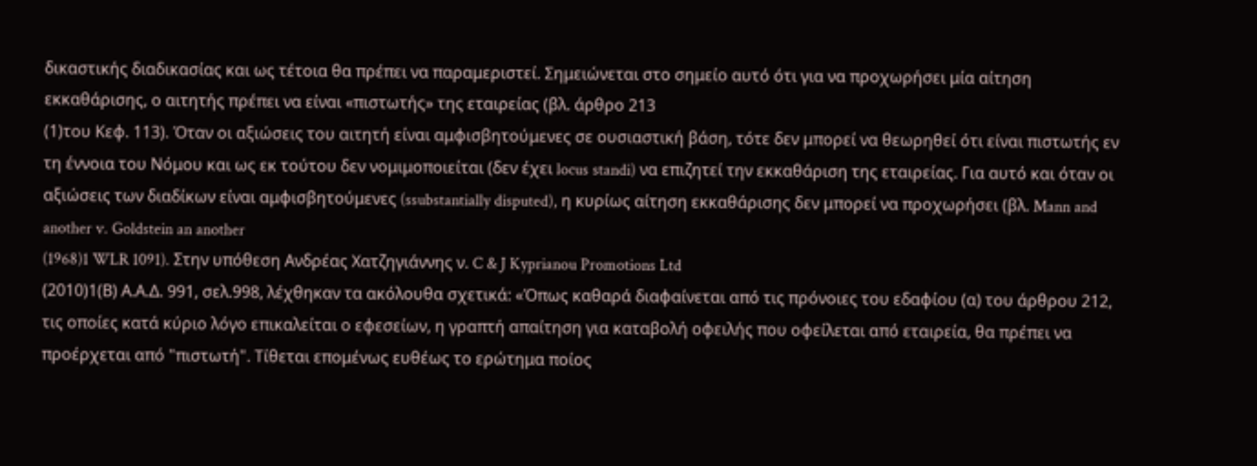δικαστικής διαδικασίας και ως τέτοια θα πρέπει να παραμεριστεί. Σημειώνεται στο σημείο αυτό ότι για να προχωρήσει μία αίτηση εκκαθάρισης, ο αιτητής πρέπει να είναι «πιστωτής» της εταιρείας (βλ. άρθρο 213
(1)του Κεφ. 113). Όταν οι αξιώσεις του αιτητή είναι αμφισβητούμενες σε ουσιαστική βάση, τότε δεν μπορεί να θεωρηθεί ότι είναι πιστωτής εν τη έννοια του Νόμου και ως εκ τούτου δεν νομιμοποιείται (δεν έχει locus standi) να επιζητεί την εκκαθάριση της εταιρείας. Για αυτό και όταν οι αξιώσεις των διαδίκων είναι αμφισβητούμενες (ssubstantially disputed), η κυρίως αίτηση εκκαθάρισης δεν μπορεί να προχωρήσει (βλ. Mann and another v. Goldstein an another
(1968)1 WLR 1091). Στην υπόθεση Ανδρέας Χατζηγιάννης ν. C & J Kyprianou Promotions Ltd
(2010)1(Β) Α.Α.Δ. 991, σελ.998, λέχθηκαν τα ακόλουθα σχετικά: «Όπως καθαρά διαφαίνεται από τις πρόνοιες του εδαφίου (α) του άρθρου 212, τις οποίες κατά κύριο λόγο επικαλείται ο εφεσείων, η γραπτή απαίτηση για καταβολή οφειλής που οφείλεται από εταιρεία, θα πρέπει να προέρχεται από "πιστωτή". Τίθεται επομένως ευθέως το ερώτημα ποίος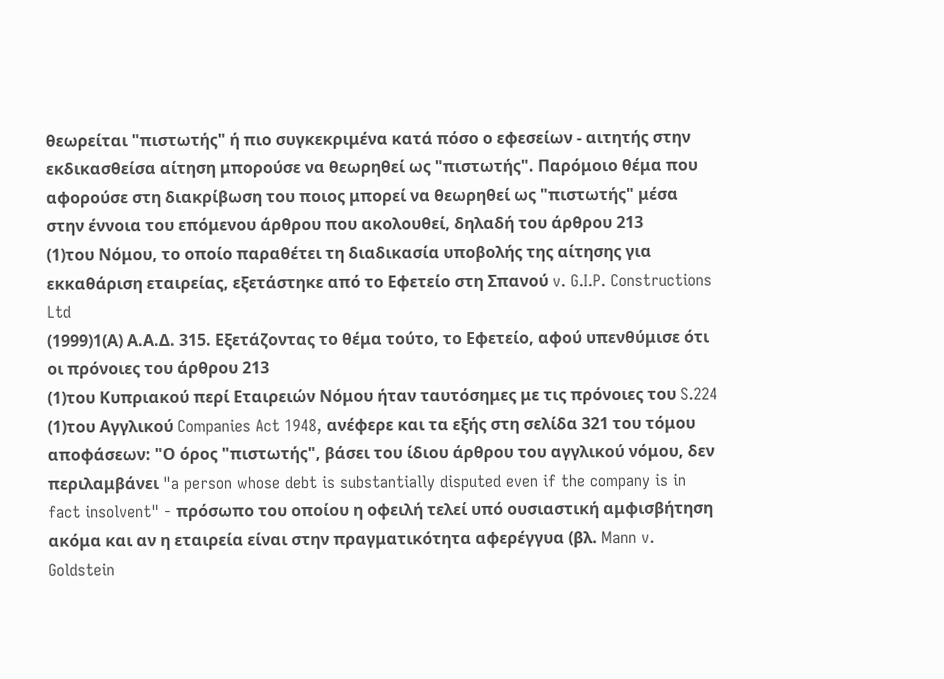θεωρείται "πιστωτής" ή πιο συγκεκριμένα κατά πόσο ο εφεσείων - αιτητής στην εκδικασθείσα αίτηση μπορούσε να θεωρηθεί ως "πιστωτής". Παρόμοιο θέμα που αφορούσε στη διακρίβωση του ποιος μπορεί να θεωρηθεί ως "πιστωτής" μέσα στην έννοια του επόμενου άρθρου που ακολουθεί, δηλαδή του άρθρου 213
(1)του Νόμου, το οποίο παραθέτει τη διαδικασία υποβολής της αίτησης για εκκαθάριση εταιρείας, εξετάστηκε από το Εφετείο στη Σπανού v. G.I.P. Constructions Ltd
(1999)1(Α) Α.Α.Δ. 315. Εξετάζοντας το θέμα τούτο, το Εφετείο, αφού υπενθύμισε ότι οι πρόνοιες του άρθρου 213
(1)του Κυπριακού περί Εταιρειών Νόμου ήταν ταυτόσημες με τις πρόνοιες του S.224
(1)του Αγγλικού Companies Act 1948, ανέφερε και τα εξής στη σελίδα 321 του τόμου αποφάσεων: "Ο όρος "πιστωτής", βάσει του ίδιου άρθρου του αγγλικού νόμου, δεν περιλαμβάνει "a person whose debt is substantially disputed even if the company is in fact insolvent" - πρόσωπο του οπoίου η οφειλή τελεί υπό ουσιαστική αμφισβήτηση ακόμα και αν η εταιρεία είναι στην πραγματικότητα αφερέγγυα (βλ. Mann v. Goldstein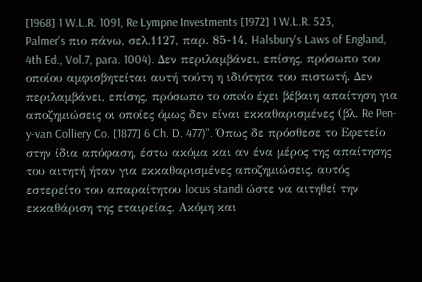[1968] 1 W.L.R. 1091, Re Lympne Investments [1972] 1 W.L.R. 523, Palmer's πιο πάνω, σελ.1127, παρ. 85-14, Halsbury's Laws of England, 4th Ed., Vol.7, para. 1004). Δεν περιλαμβάνει, επίσης, πρόσωπο του οποίου αμφισβητείται αυτή τούτη η ιδιότητα του πιστωτή. Δεν περιλαμβάνει, επίσης, πρόσωπο το οπoίο έχει βέβαιη απαίτηση για αποζημιώσεις οι οποίες όμως δεν είναι εκκαθαρισμένες (βλ. Re Pen-y-van Colliery Co. [1877] 6 Ch. D. 477)". Όπως δε πρόσθεσε το Εφετείο στην ίδια απόφαση, έστω ακόμα και αν ένα μέρος της απαίτησης του αιτητή ήταν για εκκαθαρισμένες αποζημιώσεις, αυτός εστερείτο του απαραίτητου locus standi ώστε να αιτηθεί την εκκαθάριση της εταιρείας. Ακόμη και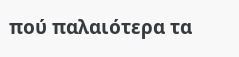πού παλαιότερα τα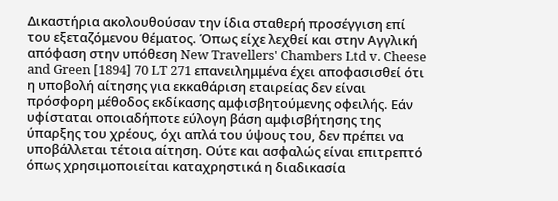Δικαστήρια ακολουθούσαν την ίδια σταθερή προσέγγιση επί του εξεταζόμενου θέματος. Όπως είχε λεχθεί και στην Αγγλική απόφαση στην υπόθεση New Travellers' Chambers Ltd v. Cheese and Green [1894] 70 LT 271 επανειλημμένα έχει αποφασισθεί ότι η υποβολή αίτησης για εκκαθάριση εταιρείας δεν είναι πρόσφορη μέθοδος εκδίκασης αμφισβητούμενης οφειλής. Εάν υφίσταται οποιαδήποτε εύλογη βάση αμφισβήτησης της ύπαρξης του χρέους, όχι απλά του ύψους του, δεν πρέπει να υποβάλλεται τέτοια αίτηση. Ούτε και ασφαλώς είναι επιτρεπτό όπως χρησιμοποιείται καταχρηστικά η διαδικασία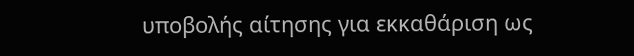υποβολής αίτησης για εκκαθάριση ως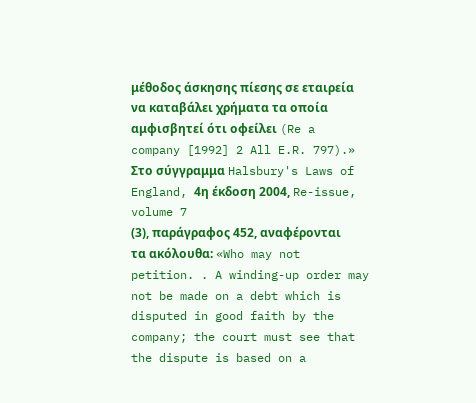μέθοδος άσκησης πίεσης σε εταιρεία να καταβάλει χρήματα τα οποία αμφισβητεί ότι οφείλει (Re a company [1992] 2 All E.R. 797).» Στο σύγγραμμα Halsbury's Laws of England, 4η έκδοση 2004, Re-issue, volume 7
(3), παράγραφος 452, αναφέρονται τα ακόλουθα: «Who may not petition. . A winding-up order may not be made on a debt which is disputed in good faith by the company; the court must see that the dispute is based on a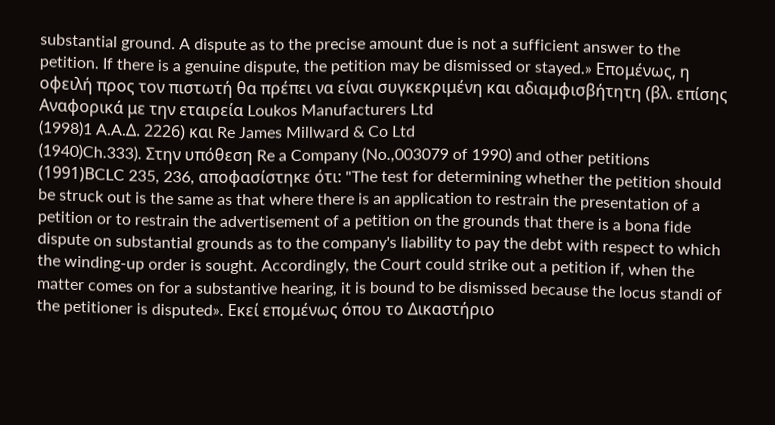substantial ground. A dispute as to the precise amount due is not a sufficient answer to the petition. If there is a genuine dispute, the petition may be dismissed or stayed.» Επομένως, η οφειλή προς τον πιστωτή θα πρέπει να είναι συγκεκριμένη και αδιαμφισβήτητη (βλ. επίσης Αναφορικά με την εταιρεία Loukos Manufacturers Ltd
(1998)1 A.A.Δ. 2226) και Re James Millward & Co Ltd
(1940)Ch.333). Στην υπόθεση Re a Company (No.,003079 of 1990) and other petitions
(1991)ΒCLC 235, 236, αποφασίστηκε ότι: "The test for determining whether the petition should be struck out is the same as that where there is an application to restrain the presentation of a petition or to restrain the advertisement of a petition on the grounds that there is a bona fide dispute on substantial grounds as to the company's liability to pay the debt with respect to which the winding-up order is sought. Accordingly, the Court could strike out a petition if, when the matter comes on for a substantive hearing, it is bound to be dismissed because the locus standi of the petitioner is disputed». Εκεί επομένως όπου το Δικαστήριο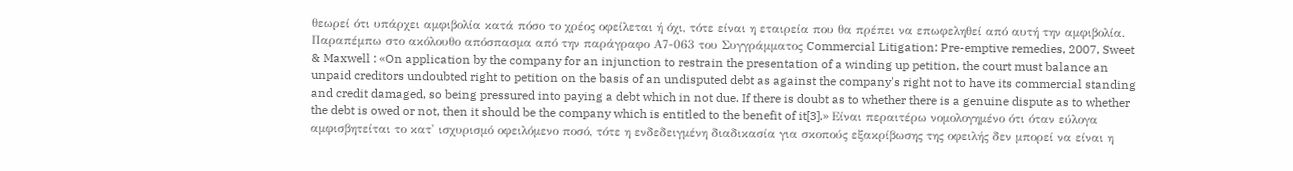θεωρεί ότι υπάρχει αμφιβολία κατά πόσο το χρέος οφείλεται ή όχι, τότε είναι η εταιρεία που θα πρέπει να επωφεληθεί από αυτή την αμφιβολία. Παραπέμπω στο ακόλουθο απόσπασμα από την παράγραφο Α7-063 του Συγγράμματος Commercial Litigation: Pre-emptive remedies, 2007, Sweet & Maxwell : «On application by the company for an injunction to restrain the presentation of a winding up petition, the court must balance an unpaid creditors undoubted right to petition on the basis of an undisputed debt as against the company's right not to have its commercial standing and credit damaged, so being pressured into paying a debt which in not due. If there is doubt as to whether there is a genuine dispute as to whether the debt is owed or not, then it should be the company which is entitled to the benefit of it[3].» Είναι περαιτέρω νομολογημένο ότι όταν εύλογα αμφισβητείται το κατ' ισχυρισμό οφειλόμενο ποσό, τότε η ενδεδειγμένη διαδικασία για σκοπούς εξακρίβωσης της οφειλής δεν μπορεί να είναι η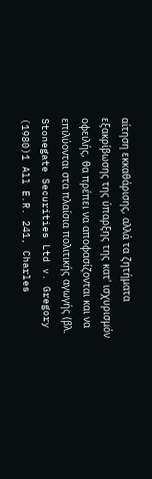αίτηση εκκαθάρισης, αλλά τα ζητήματα εξακρίβωσης της ύπαρξης της κατ' ισχυρισμόν οφειλής, θα πρέπει να αποφασίζονται και να επιλύονται στα πλαίσια πολιτικής αγωγής (βλ. Stonegate Securities Ltd v. Gregory
(1980)1 All E.R. 241, Charles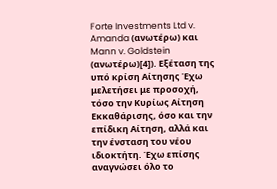Forte Investments Ltd v. Amanda (ανωτέρω) και Mann v. Goldstein (ανωτέρω)[4]). Εξέταση της υπό κρίση Αίτησης Έχω μελετήσει με προσοχή, τόσο την Κυρίως Αίτηση Εκκαθάρισης, όσο και την επίδικη Αίτηση, αλλά και την ένσταση του νέου ιδιοκτήτη. Έχω επίσης αναγνώσει όλο το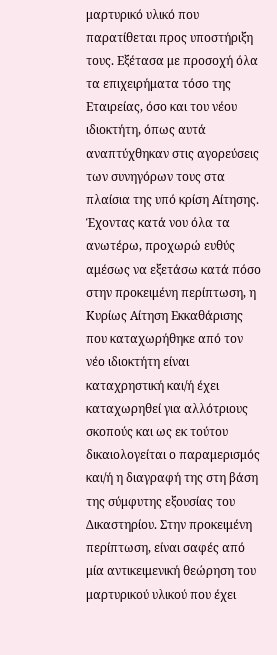μαρτυρικό υλικό που παρατίθεται προς υποστήριξη τους. Εξέτασα με προσοχή όλα τα επιχειρήματα τόσο της Εταιρείας, όσο και του νέου ιδιοκτήτη, όπως αυτά αναπτύχθηκαν στις αγορεύσεις των συνηγόρων τους στα πλαίσια της υπό κρίση Αίτησης. Έχοντας κατά νου όλα τα ανωτέρω, προχωρώ ευθύς αμέσως να εξετάσω κατά πόσο στην προκειμένη περίπτωση, η Κυρίως Αίτηση Εκκαθάρισης που καταχωρήθηκε από τον νέο ιδιοκτήτη είναι καταχρηστική και/ή έχει καταχωρηθεί για αλλότριους σκοπούς και ως εκ τούτου δικαιολογείται ο παραμερισμός και/ή η διαγραφή της στη βάση της σύμφυτης εξουσίας του Δικαστηρίου. Στην προκειμένη περίπτωση, είναι σαφές από μία αντικειμενική θεώρηση του μαρτυρικού υλικού που έχει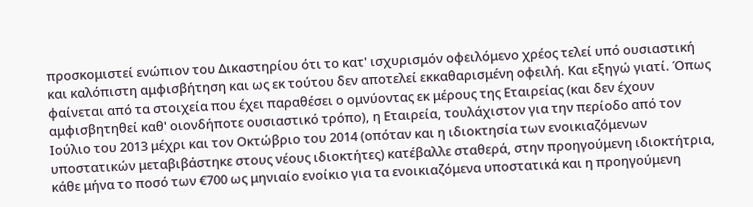προσκομιστεί ενώπιον του Δικαστηρίου ότι το κατ' ισχυρισμόν οφειλόμενο χρέος τελεί υπό ουσιαστική και καλόπιστη αμφισβήτηση και ως εκ τούτου δεν αποτελεί εκκαθαρισμένη οφειλή. Και εξηγώ γιατί. Όπως φαίνεται από τα στοιχεία που έχει παραθέσει ο ομνύοντας εκ μέρους της Εταιρείας (και δεν έχουν αμφισβητηθεί καθ' οιονδήποτε ουσιαστικό τρόπο), η Εταιρεία, τουλάχιστον για την περίοδο από τον Ιούλιο του 2013 μέχρι και τον Οκτώβριο του 2014 (οπόταν και η ιδιοκτησία των ενοικιαζόμενων υποστατικών μεταβιβάστηκε στους νέους ιδιοκτήτες) κατέβαλλε σταθερά, στην προηγούμενη ιδιοκτήτρια, κάθε μήνα το ποσό των €700 ως μηνιαίο ενοίκιο για τα ενοικιαζόμενα υποστατικά και η προηγούμενη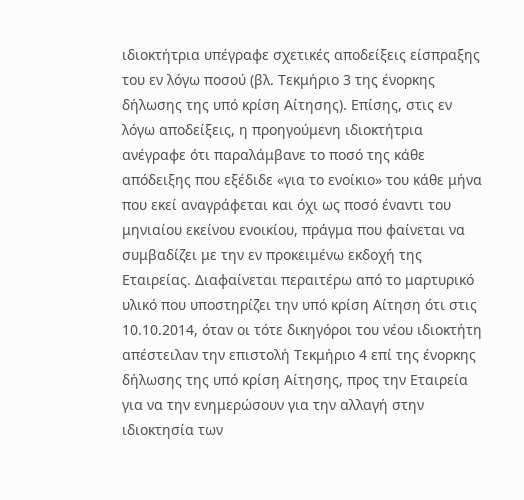ιδιοκτήτρια υπέγραφε σχετικές αποδείξεις είσπραξης του εν λόγω ποσού (βλ. Τεκμήριο 3 της ένορκης δήλωσης της υπό κρίση Αίτησης). Επίσης, στις εν λόγω αποδείξεις, η προηγούμενη ιδιοκτήτρια ανέγραφε ότι παραλάμβανε το ποσό της κάθε απόδειξης που εξέδιδε «για το ενοίκιο» του κάθε μήνα που εκεί αναγράφεται και όχι ως ποσό έναντι του μηνιαίου εκείνου ενοικίου, πράγμα που φαίνεται να συμβαδίζει με την εν προκειμένω εκδοχή της Εταιρείας. Διαφαίνεται περαιτέρω από το μαρτυρικό υλικό που υποστηρίζει την υπό κρίση Αίτηση ότι στις 10.10.2014, όταν οι τότε δικηγόροι του νέου ιδιοκτήτη απέστειλαν την επιστολή Τεκμήριο 4 επί της ένορκης δήλωσης της υπό κρίση Αίτησης, προς την Εταιρεία για να την ενημερώσουν για την αλλαγή στην ιδιοκτησία των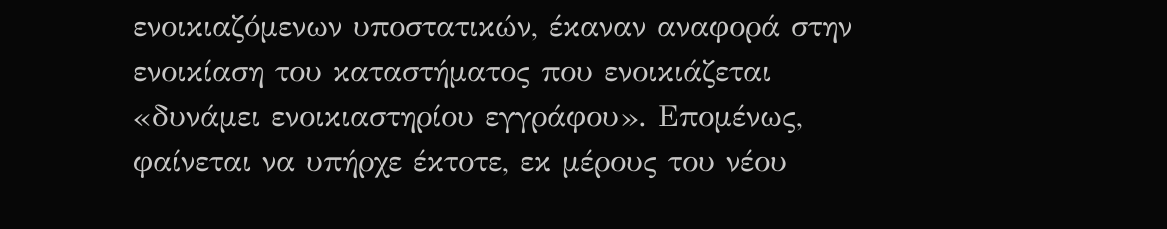ενοικιαζόμενων υποστατικών, έκαναν αναφορά στην ενοικίαση του καταστήματος που ενοικιάζεται «δυνάμει ενοικιαστηρίου εγγράφου». Επομένως, φαίνεται να υπήρχε έκτοτε, εκ μέρους του νέου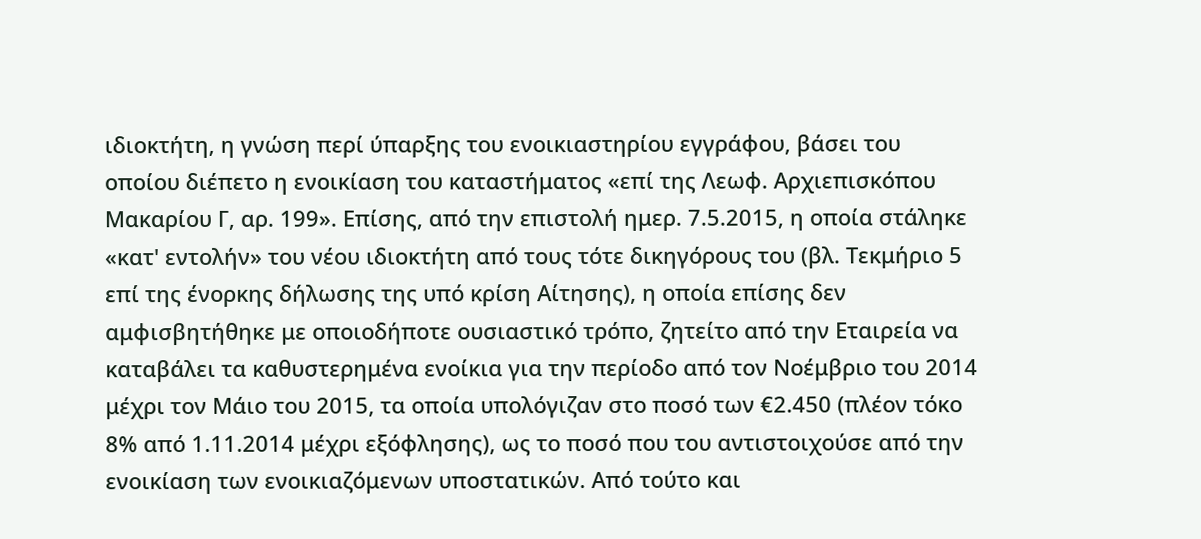ιδιοκτήτη, η γνώση περί ύπαρξης του ενοικιαστηρίου εγγράφου, βάσει του οποίου διέπετο η ενοικίαση του καταστήματος «επί της Λεωφ. Αρχιεπισκόπου Μακαρίου Γ, αρ. 199». Επίσης, από την επιστολή ημερ. 7.5.2015, η οποία στάληκε «κατ' εντολήν» του νέου ιδιοκτήτη από τους τότε δικηγόρους του (βλ. Τεκμήριο 5 επί της ένορκης δήλωσης της υπό κρίση Αίτησης), η οποία επίσης δεν αμφισβητήθηκε με οποιοδήποτε ουσιαστικό τρόπο, ζητείτο από την Εταιρεία να καταβάλει τα καθυστερημένα ενοίκια για την περίοδο από τον Νοέμβριο του 2014 μέχρι τον Μάιο του 2015, τα οποία υπολόγιζαν στο ποσό των €2.450 (πλέον τόκο 8% από 1.11.2014 μέχρι εξόφλησης), ως το ποσό που του αντιστοιχούσε από την ενοικίαση των ενοικιαζόμενων υποστατικών. Από τούτο και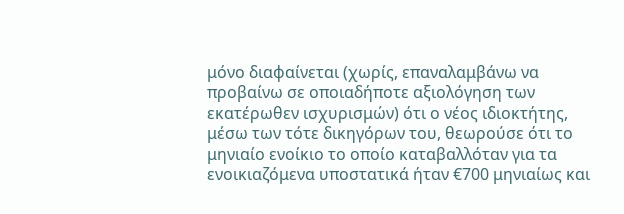μόνο διαφαίνεται (χωρίς, επαναλαμβάνω να προβαίνω σε οποιαδήποτε αξιολόγηση των εκατέρωθεν ισχυρισμών) ότι ο νέος ιδιοκτήτης, μέσω των τότε δικηγόρων του, θεωρούσε ότι το μηνιαίο ενοίκιο το οποίο καταβαλλόταν για τα ενοικιαζόμενα υποστατικά ήταν €700 μηνιαίως και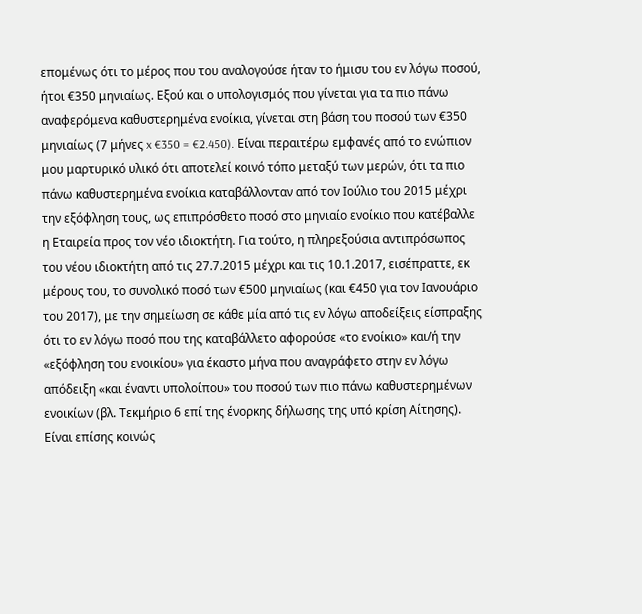επομένως ότι το μέρος που του αναλογούσε ήταν το ήμισυ του εν λόγω ποσού, ήτοι €350 μηνιαίως. Εξού και ο υπολογισμός που γίνεται για τα πιο πάνω αναφερόμενα καθυστερημένα ενοίκια, γίνεται στη βάση του ποσού των €350 μηνιαίως (7 μήνες x €350 = €2.450). Είναι περαιτέρω εμφανές από το ενώπιον μου μαρτυρικό υλικό ότι αποτελεί κοινό τόπο μεταξύ των μερών, ότι τα πιο πάνω καθυστερημένα ενοίκια καταβάλλονταν από τον Ιούλιο του 2015 μέχρι την εξόφληση τους, ως επιπρόσθετο ποσό στο μηνιαίο ενοίκιο που κατέβαλλε η Εταιρεία προς τον νέο ιδιοκτήτη. Για τούτο, η πληρεξούσια αντιπρόσωπος του νέου ιδιοκτήτη από τις 27.7.2015 μέχρι και τις 10.1.2017, εισέπραττε, εκ μέρους του, το συνολικό ποσό των €500 μηνιαίως (και €450 για τον Ιανουάριο του 2017), με την σημείωση σε κάθε μία από τις εν λόγω αποδείξεις είσπραξης ότι το εν λόγω ποσό που της καταβάλλετο αφορούσε «το ενοίκιο» και/ή την «εξόφληση του ενοικίου» για έκαστο μήνα που αναγράφετο στην εν λόγω απόδειξη «και έναντι υπολοίπου» του ποσού των πιο πάνω καθυστερημένων ενοικίων (βλ. Τεκμήριο 6 επί της ένορκης δήλωσης της υπό κρίση Αίτησης). Είναι επίσης κοινώς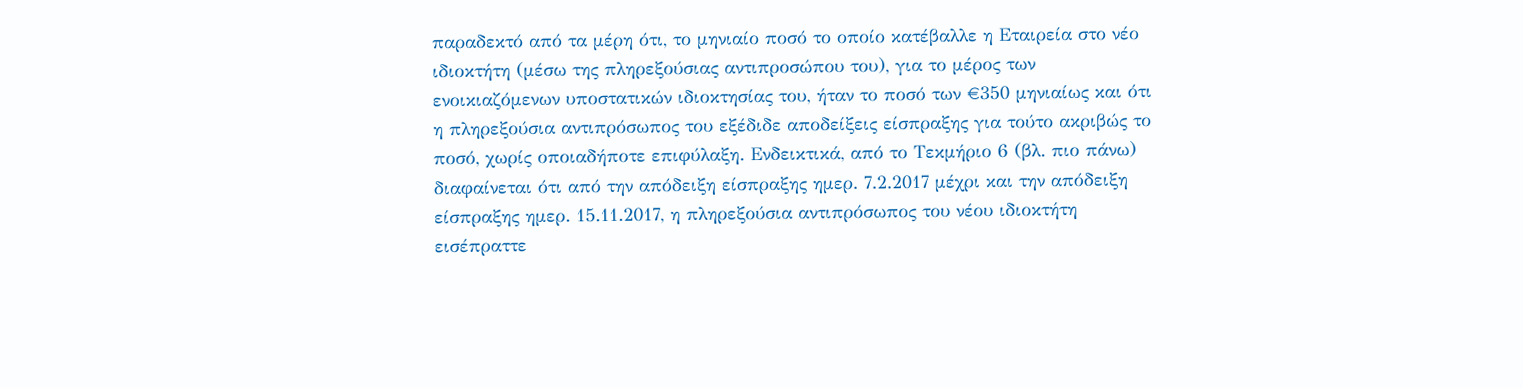παραδεκτό από τα μέρη ότι, το μηνιαίο ποσό το οποίο κατέβαλλε η Εταιρεία στο νέο ιδιοκτήτη (μέσω της πληρεξούσιας αντιπροσώπου του), για το μέρος των ενοικιαζόμενων υποστατικών ιδιοκτησίας του, ήταν το ποσό των €350 μηνιαίως και ότι η πληρεξούσια αντιπρόσωπος του εξέδιδε αποδείξεις είσπραξης για τούτο ακριβώς το ποσό, χωρίς οποιαδήποτε επιφύλαξη. Ενδεικτικά, από το Τεκμήριο 6 (βλ. πιο πάνω) διαφαίνεται ότι από την απόδειξη είσπραξης ημερ. 7.2.2017 μέχρι και την απόδειξη είσπραξης ημερ. 15.11.2017, η πληρεξούσια αντιπρόσωπος του νέου ιδιοκτήτη εισέπραττε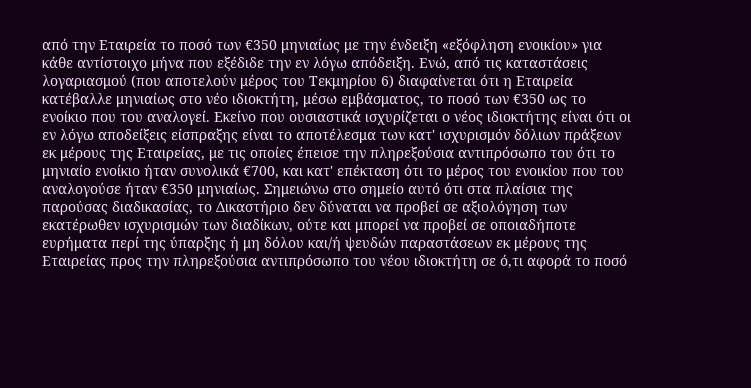από την Εταιρεία το ποσό των €350 μηνιαίως με την ένδειξη «εξόφληση ενοικίου» για κάθε αντίστοιχο μήνα που εξέδιδε την εν λόγω απόδειξη. Ενώ, από τις καταστάσεις λογαριασμού (που αποτελούν μέρος του Τεκμηρίου 6) διαφαίνεται ότι η Εταιρεία κατέβαλλε μηνιαίως στο νέο ιδιοκτήτη, μέσω εμβάσματος, το ποσό των €350 ως το ενοίκιο που του αναλογεί. Εκείνο που ουσιαστικά ισχυρίζεται ο νέος ιδιοκτήτης είναι ότι οι εν λόγω αποδείξεις είσπραξης είναι το αποτέλεσμα των κατ' ισχυρισμόν δόλιων πράξεων εκ μέρους της Εταιρείας, με τις οποίες έπεισε την πληρεξούσια αντιπρόσωπο του ότι το μηνιαίο ενοίκιο ήταν συνολικά €700, και κατ' επέκταση ότι το μέρος του ενοικίου που του αναλογούσε ήταν €350 μηνιαίως. Σημειώνω στο σημείο αυτό ότι στα πλαίσια της παρούσας διαδικασίας, το Δικαστήριο δεν δύναται να προβεί σε αξιολόγηση των εκατέρωθεν ισχυρισμών των διαδίκων, ούτε και μπορεί να προβεί σε οποιαδήποτε ευρήματα περί της ύπαρξης ή μη δόλου και/ή ψευδών παραστάσεων εκ μέρους της Εταιρείας προς την πληρεξούσια αντιπρόσωπο του νέου ιδιοκτήτη σε ό,τι αφορά το ποσό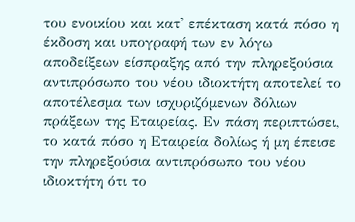του ενοικίου και κατ' επέκταση κατά πόσο η έκδοση και υπογραφή των εν λόγω αποδείξεων είσπραξης από την πληρεξούσια αντιπρόσωπο του νέου ιδιοκτήτη αποτελεί το αποτέλεσμα των ισχυριζόμενων δόλιων πράξεων της Εταιρείας. Εν πάση περιπτώσει, το κατά πόσο η Εταιρεία δολίως ή μη έπεισε την πληρεξούσια αντιπρόσωπο του νέου ιδιοκτήτη ότι το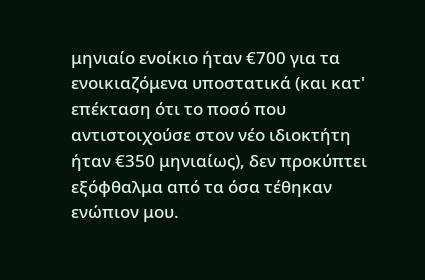μηνιαίο ενοίκιο ήταν €700 για τα ενοικιαζόμενα υποστατικά (και κατ' επέκταση ότι το ποσό που αντιστοιχούσε στον νέο ιδιοκτήτη ήταν €350 μηνιαίως), δεν προκύπτει εξόφθαλμα από τα όσα τέθηκαν ενώπιον μου.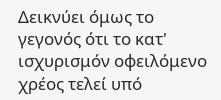Δεικνύει όμως το γεγονός ότι το κατ' ισχυρισμόν οφειλόμενο χρέος τελεί υπό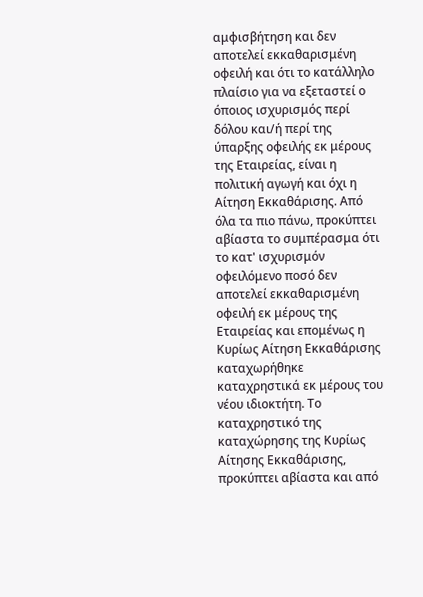αμφισβήτηση και δεν αποτελεί εκκαθαρισμένη οφειλή και ότι το κατάλληλο πλαίσιο για να εξεταστεί ο όποιος ισχυρισμός περί δόλου και/ή περί της ύπαρξης οφειλής εκ μέρους της Εταιρείας, είναι η πολιτική αγωγή και όχι η Αίτηση Εκκαθάρισης. Από όλα τα πιο πάνω, προκύπτει αβίαστα το συμπέρασμα ότι το κατ' ισχυρισμόν οφειλόμενο ποσό δεν αποτελεί εκκαθαρισμένη οφειλή εκ μέρους της Εταιρείας και επομένως η Κυρίως Αίτηση Εκκαθάρισης καταχωρήθηκε καταχρηστικά εκ μέρους του νέου ιδιοκτήτη. Το καταχρηστικό της καταχώρησης της Κυρίως Αίτησης Εκκαθάρισης, προκύπτει αβίαστα και από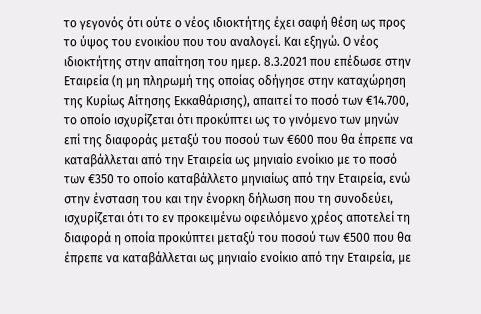το γεγονός ότι ούτε ο νέος ιδιοκτήτης έχει σαφή θέση ως προς το ύψος του ενοικίου που του αναλογεί. Και εξηγώ. Ο νέος ιδιοκτήτης στην απαίτηση του ημερ. 8.3.2021 που επέδωσε στην Εταιρεία (η μη πληρωμή της οποίας οδήγησε στην καταχώρηση της Κυρίως Αίτησης Εκκαθάρισης), απαιτεί το ποσό των €14.700, το οποίο ισχυρίζεται ότι προκύπτει ως το γινόμενο των μηνών επί της διαφοράς μεταξύ του ποσού των €600 που θα έπρεπε να καταβάλλεται από την Εταιρεία ως μηνιαίο ενοίκιο με το ποσό των €350 το οποίο καταβάλλετο μηνιαίως από την Εταιρεία, ενώ στην ένσταση του και την ένορκη δήλωση που τη συνοδεύει, ισχυρίζεται ότι το εν προκειμένω οφειλόμενο χρέος αποτελεί τη διαφορά η οποία προκύπτει μεταξύ του ποσού των €500 που θα έπρεπε να καταβάλλεται ως μηνιαίο ενοίκιο από την Εταιρεία, με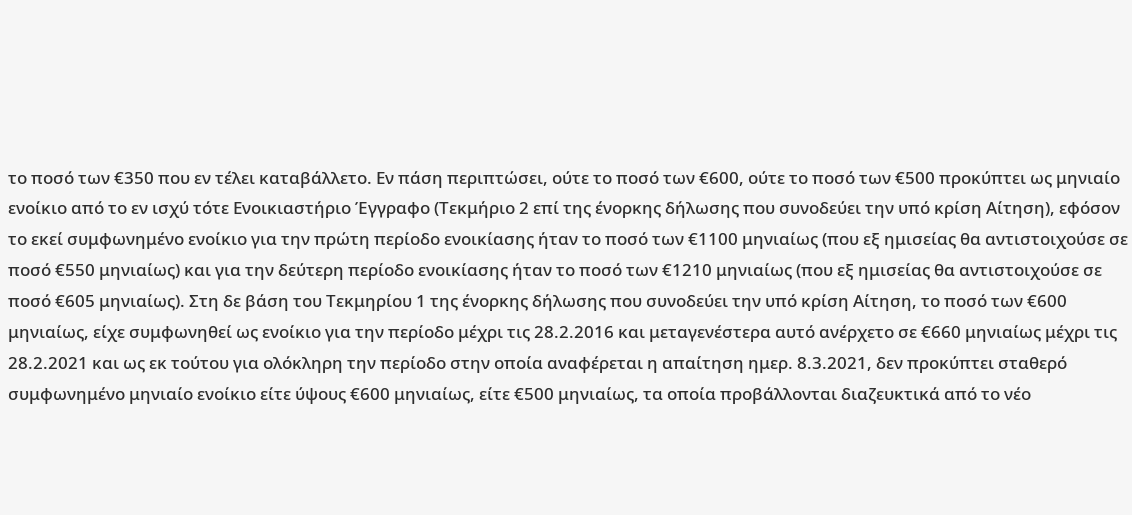το ποσό των €350 που εν τέλει καταβάλλετο. Εν πάση περιπτώσει, ούτε το ποσό των €600, ούτε το ποσό των €500 προκύπτει ως μηνιαίο ενοίκιο από το εν ισχύ τότε Ενοικιαστήριο Έγγραφο (Τεκμήριο 2 επί της ένορκης δήλωσης που συνοδεύει την υπό κρίση Αίτηση), εφόσον το εκεί συμφωνημένο ενοίκιο για την πρώτη περίοδο ενοικίασης ήταν το ποσό των €1100 μηνιαίως (που εξ ημισείας θα αντιστοιχούσε σε ποσό €550 μηνιαίως) και για την δεύτερη περίοδο ενοικίασης ήταν το ποσό των €1210 μηνιαίως (που εξ ημισείας θα αντιστοιχούσε σε ποσό €605 μηνιαίως). Στη δε βάση του Τεκμηρίου 1 της ένορκης δήλωσης που συνοδεύει την υπό κρίση Αίτηση, το ποσό των €600 μηνιαίως, είχε συμφωνηθεί ως ενοίκιο για την περίοδο μέχρι τις 28.2.2016 και μεταγενέστερα αυτό ανέρχετο σε €660 μηνιαίως μέχρι τις 28.2.2021 και ως εκ τούτου για ολόκληρη την περίοδο στην οποία αναφέρεται η απαίτηση ημερ. 8.3.2021, δεν προκύπτει σταθερό συμφωνημένο μηνιαίο ενοίκιο είτε ύψους €600 μηνιαίως, είτε €500 μηνιαίως, τα οποία προβάλλονται διαζευκτικά από το νέο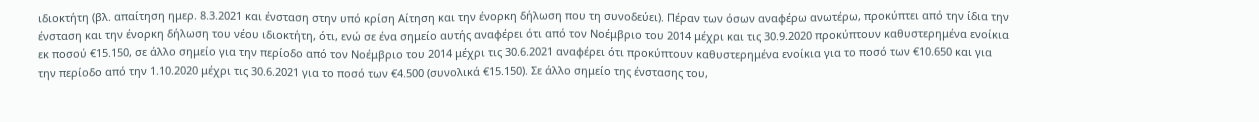ιδιοκτήτη (βλ. απαίτηση ημερ. 8.3.2021 και ένσταση στην υπό κρίση Αίτηση και την ένορκη δήλωση που τη συνοδεύει). Πέραν των όσων αναφέρω ανωτέρω, προκύπτει από την ίδια την ένσταση και την ένορκη δήλωση του νέου ιδιοκτήτη, ότι, ενώ σε ένα σημείο αυτής αναφέρει ότι από τον Νοέμβριο του 2014 μέχρι και τις 30.9.2020 προκύπτουν καθυστερημένα ενοίκια εκ ποσού €15.150, σε άλλο σημείο για την περίοδο από τον Νοέμβριο του 2014 μέχρι τις 30.6.2021 αναφέρει ότι προκύπτουν καθυστερημένα ενοίκια για το ποσό των €10.650 και για την περίοδο από την 1.10.2020 μέχρι τις 30.6.2021 για το ποσό των €4.500 (συνολικά €15.150). Σε άλλο σημείο της ένστασης του,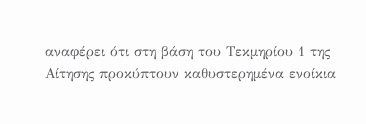αναφέρει ότι στη βάση του Τεκμηρίου 1 της Αίτησης προκύπτουν καθυστερημένα ενοίκια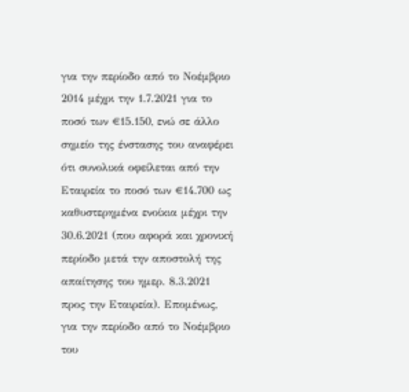για την περίοδο από το Νοέμβριο 2014 μέχρι την 1.7.2021 για το ποσό των €15.150, ενώ σε άλλο σημείο της ένστασης του αναφέρει ότι συνολικά οφείλεται από την Εταιρεία το ποσό των €14.700 ως καθυστερημένα ενοίκια μέχρι την 30.6.2021 (που αφορά και χρονική περίοδο μετά την αποστολή της απαίτησης του ημερ. 8.3.2021 προς την Εταιρεία). Επομένως, για την περίοδο από το Νοέμβριο του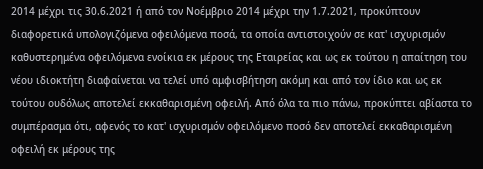2014 μέχρι τις 30.6.2021 ή από τον Νοέμβριο 2014 μέχρι την 1.7.2021, προκύπτουν διαφορετικά υπολογιζόμενα οφειλόμενα ποσά, τα οποία αντιστοιχούν σε κατ' ισχυρισμόν καθυστερημένα οφειλόμενα ενοίκια εκ μέρους της Εταιρείας και ως εκ τούτου η απαίτηση του νέου ιδιοκτήτη διαφαίνεται να τελεί υπό αμφισβήτηση ακόμη και από τον ίδιο και ως εκ τούτου ουδόλως αποτελεί εκκαθαρισμένη οφειλή. Από όλα τα πιο πάνω, προκύπτει αβίαστα το συμπέρασμα ότι, αφενός το κατ' ισχυρισμόν οφειλόμενο ποσό δεν αποτελεί εκκαθαρισμένη οφειλή εκ μέρους της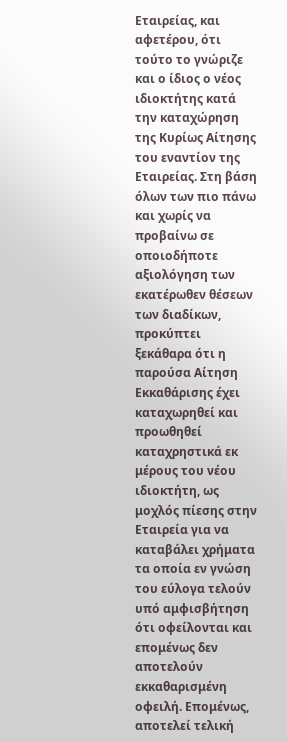Εταιρείας, και αφετέρου, ότι τούτο το γνώριζε και ο ίδιος ο νέος ιδιοκτήτης κατά την καταχώρηση της Κυρίως Αίτησης του εναντίον της Εταιρείας. Στη βάση όλων των πιο πάνω και χωρίς να προβαίνω σε οποιοδήποτε αξιολόγηση των εκατέρωθεν θέσεων των διαδίκων, προκύπτει ξεκάθαρα ότι η παρούσα Αίτηση Εκκαθάρισης έχει καταχωρηθεί και προωθηθεί καταχρηστικά εκ μέρους του νέου ιδιοκτήτη, ως μοχλός πίεσης στην Εταιρεία για να καταβάλει χρήματα τα οποία εν γνώση του εύλογα τελούν υπό αμφισβήτηση ότι οφείλονται και επομένως δεν αποτελούν εκκαθαρισμένη οφειλή. Επομένως, αποτελεί τελική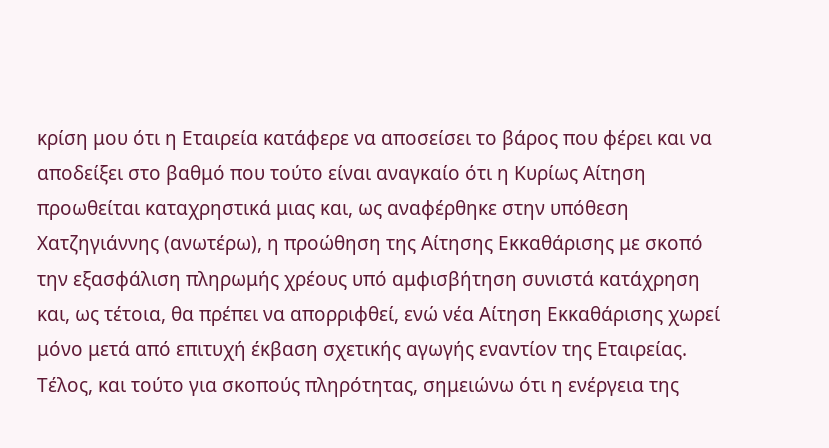κρίση μου ότι η Εταιρεία κατάφερε να αποσείσει το βάρος που φέρει και να αποδείξει στο βαθμό που τούτο είναι αναγκαίο ότι η Κυρίως Αίτηση προωθείται καταχρηστικά μιας και, ως αναφέρθηκε στην υπόθεση Χατζηγιάννης (ανωτέρω), η προώθηση της Αίτησης Εκκαθάρισης με σκοπό την εξασφάλιση πληρωμής χρέους υπό αμφισβήτηση συνιστά κατάχρηση και, ως τέτοια, θα πρέπει να απορριφθεί, ενώ νέα Αίτηση Εκκαθάρισης χωρεί μόνο μετά από επιτυχή έκβαση σχετικής αγωγής εναντίον της Εταιρείας. Τέλος, και τούτο για σκοπούς πληρότητας, σημειώνω ότι η ενέργεια της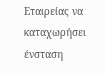Εταιρείας να καταχωρήσει ένσταση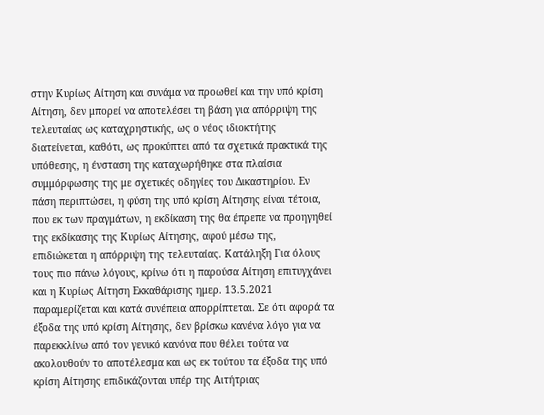στην Κυρίως Αίτηση και συνάμα να προωθεί και την υπό κρίση Αίτηση, δεν μπορεί να αποτελέσει τη βάση για απόρριψη της τελευταίας ως καταχρηστικής, ως ο νέος ιδιοκτήτης διατείνεται, καθότι, ως προκύπτει από τα σχετικά πρακτικά της υπόθεσης, η ένσταση της καταχωρήθηκε στα πλαίσια συμμόρφωσης της με σχετικές οδηγίες του Δικαστηρίου. Εν πάση περιπτώσει, η φύση της υπό κρίση Αίτησης είναι τέτοια, που εκ των πραγμάτων, η εκδίκαση της θα έπρεπε να προηγηθεί της εκδίκασης της Κυρίως Αίτησης, αφού μέσω της, επιδιώκεται η απόρριψη της τελευταίας. Κατάληξη Για όλους τους πιο πάνω λόγους, κρίνω ότι η παρούσα Αίτηση επιτυγχάνει και η Κυρίως Αίτηση Εκκαθάρισης ημερ. 13.5.2021 παραμερίζεται και κατά συνέπεια απορρίπτεται. Σε ότι αφορά τα έξοδα της υπό κρίση Αίτησης, δεν βρίσκω κανένα λόγο για να παρεκκλίνω από τον γενικό κανόνα που θέλει τούτα να ακολουθούν το αποτέλεσμα και ως εκ τούτου τα έξοδα της υπό κρίση Αίτησης επιδικάζονται υπέρ της Αιτήτριας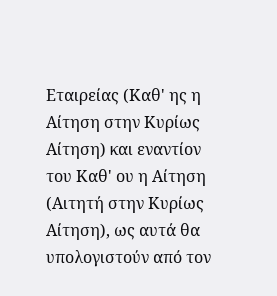Εταιρείας (Καθ' ης η Αίτηση στην Κυρίως Αίτηση) και εναντίον του Καθ' ου η Αίτηση (Αιτητή στην Κυρίως Αίτηση), ως αυτά θα υπολογιστούν από τον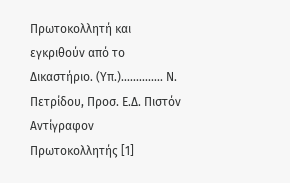Πρωτοκολλητή και εγκριθούν από το Δικαστήριο. (Υπ.).............. Ν. Πετρίδου, Προσ. Ε.Δ. Πιστόν Αντίγραφον Πρωτοκολλητής [1]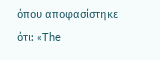όπου αποφασίστηκε ότι: «The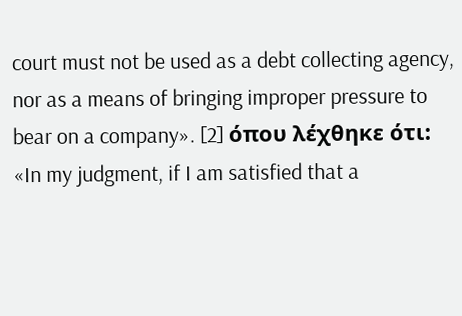court must not be used as a debt collecting agency, nor as a means of bringing improper pressure to bear on a company». [2] όπου λέχθηκε ότι: «In my judgment, if I am satisfied that a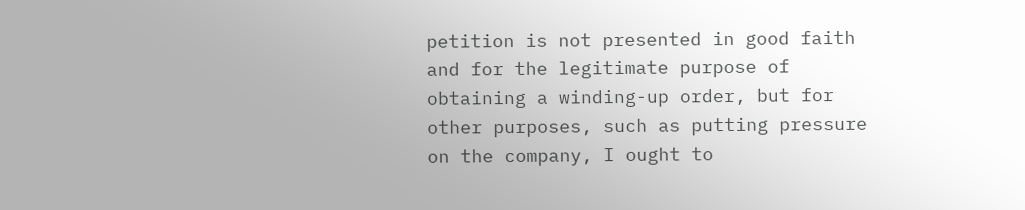petition is not presented in good faith and for the legitimate purpose of obtaining a winding-up order, but for other purposes, such as putting pressure on the company, I ought to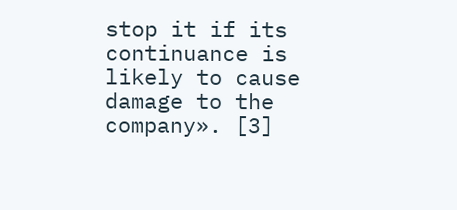stop it if its continuance is likely to cause damage to the company». [3]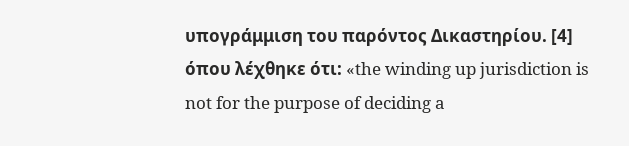υπογράμμιση του παρόντος Δικαστηρίου. [4] όπου λέχθηκε ότι: «the winding up jurisdiction is not for the purpose of deciding a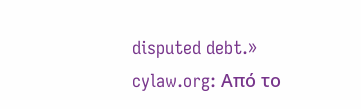disputed debt.» cylaw.org: Από το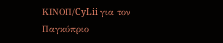ΚΙΝOΠ/CyLii για τον Παγκύπριο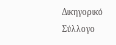Δικηγορικό Σύλλογο